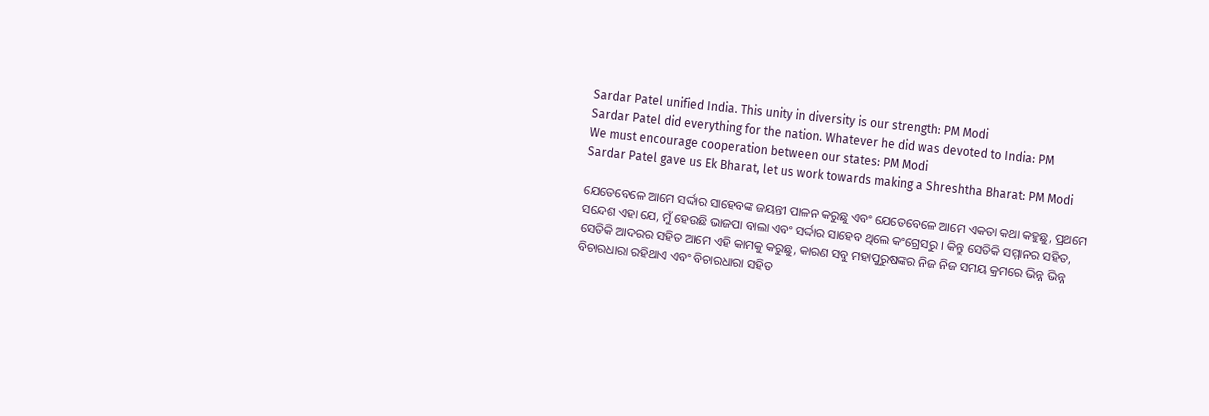Sardar Patel unified India. This unity in diversity is our strength: PM Modi
Sardar Patel did everything for the nation. Whatever he did was devoted to India: PM
We must encourage cooperation between our states: PM Modi
Sardar Patel gave us Ek Bharat, let us work towards making a Shreshtha Bharat: PM Modi

ଯେତେବେଳେ ଆମେ ସର୍ଦ୍ଦାର ସାହେବଙ୍କ ଜୟନ୍ତୀ ପାଳନ କରୁଛୁ ଏବଂ ଯେତେବେଳେ ଆମେ ଏକତା କଥା କହୁଛୁ, ପ୍ରଥମେ ସନ୍ଦେଶ ଏହା ଯେ, ମୁଁ ହେଉଛି ଭାଜପା ବାଲା ଏବଂ ସର୍ଦ୍ଦାର ସାହେବ ଥିଲେ କଂଗ୍ରେସରୁ । କିନ୍ତୁ ସେତିକି ସମ୍ମାନର ସହିତ, ସେତିକି ଆଦରର ସହିତ ଆମେ ଏହି କାମକୁ କରୁଛୁ, କାରଣ ସବୁ ମହାପୁରୁଷଙ୍କର ନିଜ ନିଜ ସମୟ କ୍ରମରେ ଭିନ୍ନ ଭିନ୍ନ ବିଚାରଧାରା ରହିଥାଏ ଏବଂ ବିଚାରଧାରା ସହିତ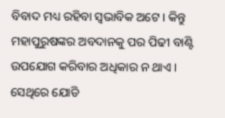ବିବାଦ ମଧ୍ୟ ରହିବା ସ୍ୱଭାବିକ ଅଟେ । କିନ୍ତୁ ମହାପୁରୁଷଙ୍କର ଅବଦାନକୁ ପର ପିଢୀ ବାଣ୍ଟି ଉପଯୋଗ କରିବାର ଅଧିକାର ନ ଥାଏ । ସେଥିରେ ଯୋଡି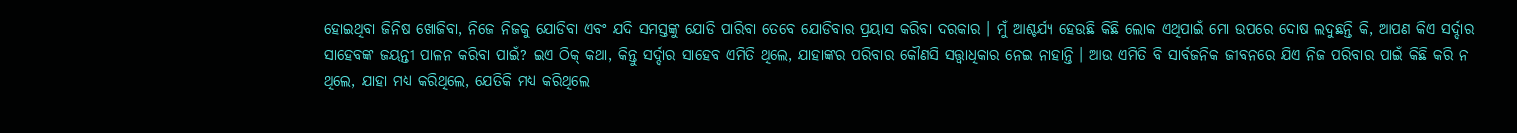ହୋଇଥିବା ଜିନିଷ ଖୋଜିବା, ନିଜେ ନିଜକୁ ଯୋଡିବା ଏବଂ ଯଦି ସମସ୍ତଙ୍କୁ ଯୋଡି ପାରିବା ତେବେ ଯୋଡିବାର ପ୍ରୟାସ କରିବା ଦରକାର । ମୁଁ ଆଶ୍ଚର୍ଯ୍ୟ ହେଉଛି କିଛି ଲୋକ ଏଥିପାଇଁ ମୋ ଉପରେ ଦୋଷ ଲଦୁଛନ୍ତି କି, ଆପଣ କିଏ ସର୍ଦ୍ଦାର ସାହେବଙ୍କ ଜୟନ୍ତୀ ପାଳନ କରିବା ପାଇଁ? ଇଏ ଠିକ୍ କଥା, କିନ୍ତୁ ସର୍ଦ୍ଦାର ସାହେବ ଏମିତି ଥିଲେ, ଯାହାଙ୍କର ପରିବାର କୌଣସି ସତ୍ତ୍ୱାଧିକାର ନେଇ ନାହାନ୍ତି । ଆଉ ଏମିତି ବି ସାର୍ବଜନିକ ଜୀବନରେ ଯିଏ ନିଜ ପରିବାର ପାଇଁ କିଛି କରି ନ ଥିଲେ, ଯାହା ମଧ୍ୟ କରିଥିଲେ, ଯେତିକି ମଧ୍ୟ କରିଥିଲେ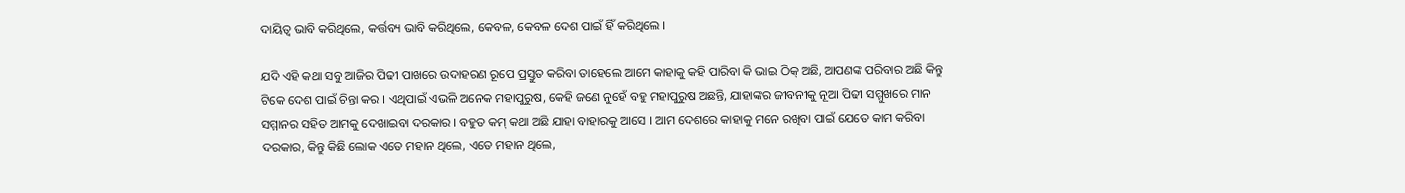ଦାୟିତ୍ୱ ଭାବି କରିଥିଲେ, କର୍ତ୍ତବ୍ୟ ଭାବି କରିଥିଲେ, କେବଳ, କେବଳ ଦେଶ ପାଇଁ ହିଁ କରିଥିଲେ ।

ଯଦି ଏହି କଥା ସବୁ ଆଜିର ପିଢୀ ପାଖରେ ଉଦାହରଣ ରୂପେ ପ୍ରସ୍ତୁତ କରିବା ତାହେଲେ ଆମେ କାହାକୁ କହି ପାରିବା କି ଭାଇ ଠିକ୍ ଅଛି, ଆପଣଙ୍କ ପରିବାର ଅଛି କିନ୍ତୁ ଟିକେ ଦେଶ ପାଇଁ ଚିନ୍ତା କର । ଏଥିପାଇଁ ଏଭଳି ଅନେକ ମହାପୁରୁଷ, କେହି ଜଣେ ନୁହେଁ ବହୁ ମହାପୁରୁଷ ଅଛନ୍ତି, ଯାହାଙ୍କର ଜୀବନୀକୁ ନୂଆ ପିଢୀ ସମ୍ମୁଖରେ ମାନ ସମ୍ମାନର ସହିତ ଆମକୁ ଦେଖାଇବା ଦରକାର । ବହୁତ କମ୍ କଥା ଅଛି ଯାହା ବାହାରକୁ ଆସେ । ଆମ ଦେଶରେ କାହାକୁ ମନେ ରଖିବା ପାଇଁ ଯେତେ କାମ କରିବା ଦରକାର, କିନ୍ତୁ କିଛି ଲୋକ ଏତେ ମହାନ ଥିଲେ, ଏତେ ମହାନ ଥିଲେ,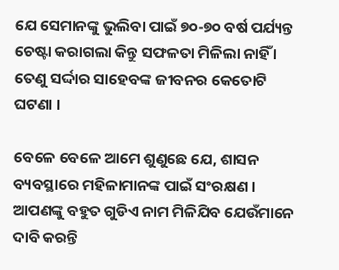ଯେ ସେମାନଙ୍କୁ ଭୁଲିବା ପାଇଁ ୭୦-୭୦ ବର୍ଷ ପର୍ଯ୍ୟନ୍ତ ଚେଷ୍ଟା କରାଗଲା କିନ୍ତୁ ସଫଳତା ମିଳିଲା ନାହିଁ । ତେଣୁ ସର୍ଦ୍ଦାର ସାହେବଙ୍କ ଜୀବନର କେତୋଟି ଘଟଣା ।

ବେଳେ ବେଳେ ଆମେ ଶୁଣୁଛେ ଯେ, ଶାସନ ବ୍ୟବସ୍ଥାରେ ମହିଳାମାନଙ୍କ ପାଇଁ ସଂରକ୍ଷଣ । ଆପଣଙ୍କୁ ବହୁତ ଗୁଡିଏ ନାମ ମିଳିଯିବ ଯେଉଁମାନେ ଦାବି କରନ୍ତି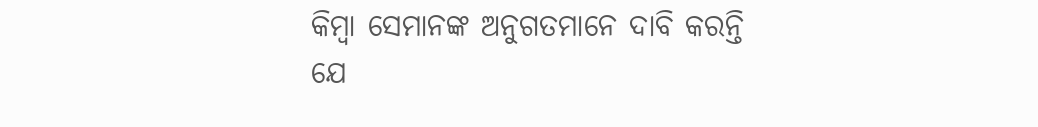କିମ୍ବା ସେମାନଙ୍କ ଅନୁଗତମାନେ ଦାବି କରନ୍ତି ଯେ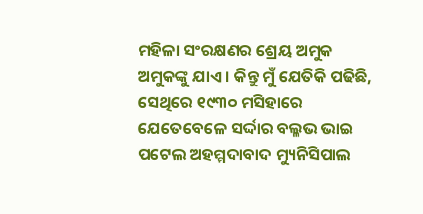ମହିଳା ସଂରକ୍ଷଣର ଶ୍ରେୟ ଅମୁକ ଅମୁକଙ୍କୁ ଯାଏ । କିନ୍ତୁ ମୁଁ ଯେତିକି ପଢିଛି, ସେଥିରେ ୧୯୩୦ ମସିହାରେ ଯେତେବେଳେ ସର୍ଦ୍ଦାର ବଲ୍ଳଭ ଭାଇ ପଟେଲ ଅହମ୍ମଦାବାଦ ମ୍ୟୁନିସିପାଲ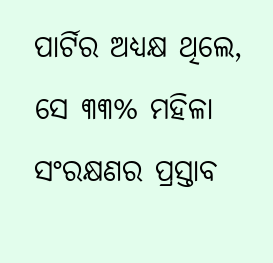ପାର୍ଟିର ଅଧ୍ୟକ୍ଷ ଥିଲେ, ସେ ୩୩% ମହିଳା ସଂରକ୍ଷଣର ପ୍ରସ୍ତାବ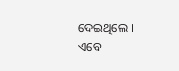ଦେଇଥିଲେ । ଏବେ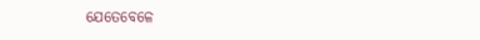ଯେତେବେଳେ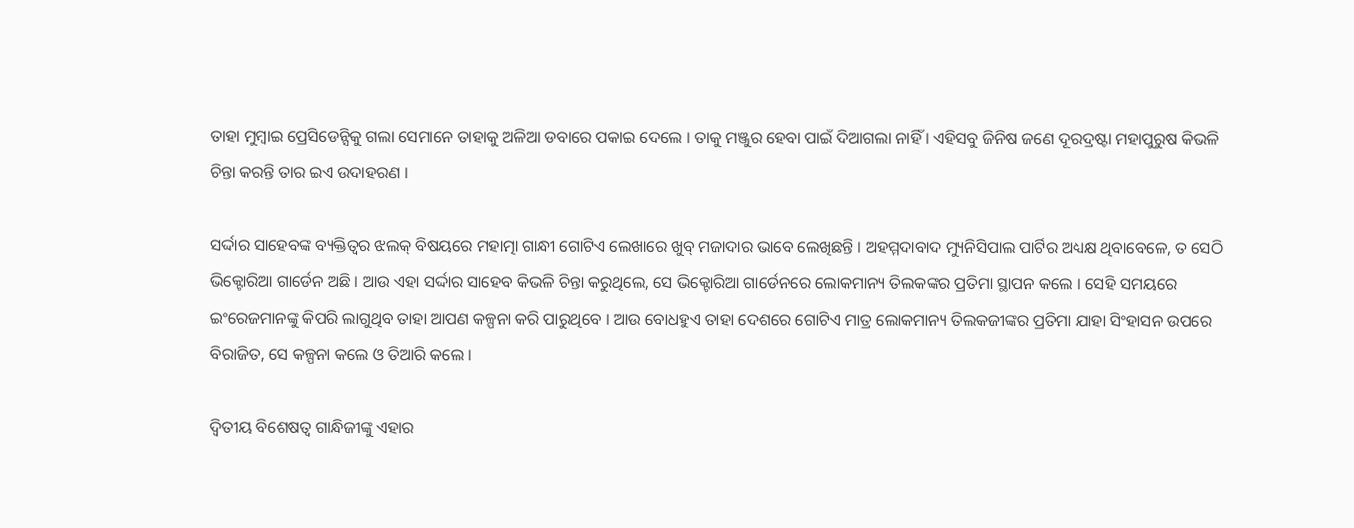ତାହା ମୁମ୍ବାଇ ପ୍ରେସିଡେନ୍ସିକୁ ଗଲା ସେମାନେ ତାହାକୁ ଅଳିଆ ଡବାରେ ପକାଇ ଦେଲେ । ତାକୁ ମଞ୍ଜୁର ହେବା ପାଇଁ ଦିଆଗଲା ନାହିଁ । ଏହିସବୁ ଜିନିଷ ଜଣେ ଦୂରଦ୍ରଷ୍ଟା ମହାପୁରୁଷ କିଭଳି ଚିନ୍ତା କରନ୍ତି ତାର ଇଏ ଉଦାହରଣ ।

ସର୍ଦ୍ଦାର ସାହେବଙ୍କ ବ୍ୟକ୍ତିତ୍ୱର ଝଲକ୍ ବିଷୟରେ ମହାତ୍ମା ଗାନ୍ଧୀ ଗୋଟିଏ ଲେଖାରେ ଖୁବ୍ ମଜାଦାର ଭାବେ ଲେଖିଛନ୍ତି । ଅହମ୍ମଦାବାଦ ମ୍ୟୁନିସିପାଲ ପାର୍ଟିର ଅଧ୍ୟକ୍ଷ ଥିବାବେଳେ, ତ ସେଠି ଭିକ୍ଟୋରିଆ ଗାର୍ଡେନ ଅଛି । ଆଉ ଏହା ସର୍ଦ୍ଦାର ସାହେବ କିଭଳି ଚିନ୍ତା କରୁଥିଲେ, ସେ ଭିକ୍ଟୋରିଆ ଗାର୍ଡେନରେ ଲୋକମାନ୍ୟ ତିଲକଙ୍କର ପ୍ରତିମା ସ୍ଥାପନ କଲେ । ସେହି ସମୟରେ ଇଂରେଜମାନଙ୍କୁ କିପରି ଲାଗୁଥିବ ତାହା ଆପଣ କଳ୍ପନା କରି ପାରୁଥିବେ । ଆଉ ବୋଧହୁଏ ତାହା ଦେଶରେ ଗୋଟିଏ ମାତ୍ର ଲୋକମାନ୍ୟ ତିଲକଜୀଙ୍କର ପ୍ରତିମା ଯାହା ସିଂହାସନ ଉପରେ ବିରାଜିତ, ସେ କଳ୍ପନା କଲେ ଓ ତିଆରି କଲେ ।

ଦ୍ୱିତୀୟ ବିଶେଷତ୍ୱ ଗାନ୍ଧିଜୀଙ୍କୁ ଏହାର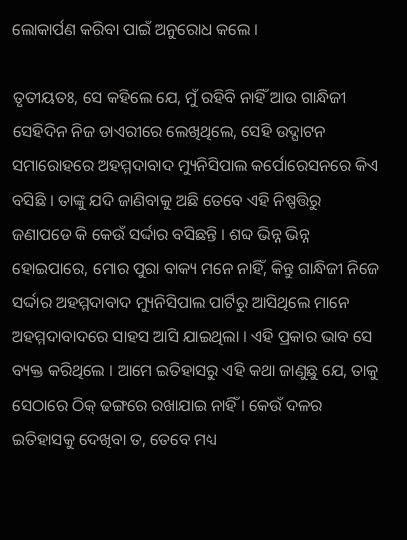ଲୋକାର୍ପଣ କରିବା ପାଇଁ ଅନୁରୋଧ କଲେ ।

ତୃତୀୟତଃ, ସେ କହିଲେ ଯେ, ମୁଁ ରହିବି ନାହିଁ ଆଉ ଗାନ୍ଧିଜୀ ସେହିଦିନ ନିଜ ଡାଏରୀରେ ଲେଖିଥିଲେ, ସେହି ଉଦ୍ଘାଟନ ସମାରୋହରେ ଅହମ୍ମଦାବାଦ ମ୍ୟୁନିସିପାଲ କର୍ପୋରେସନରେ କିଏ ବସିଛି । ତାଙ୍କୁ ଯଦି ଜାଣିବାକୁ ଅଛି ତେବେ ଏହି ନିଷ୍ପତ୍ତିରୁ ଜଣାପଡେ କି କେଉଁ ସର୍ଦ୍ଦାର ବସିଛନ୍ତି । ଶବ୍ଦ ଭିନ୍ନ ଭିନ୍ନ ହୋଇପାରେ, ମୋର ପୁରା ବାକ୍ୟ ମନେ ନାହିଁ, କିନ୍ତୁ ଗାନ୍ଧିଜୀ ନିଜେ ସର୍ଦ୍ଦାର ଅହମ୍ମଦାବାଦ ମ୍ୟୁନିସିପାଲ ପାର୍ଟିରୁ ଆସିଥିଲେ ମାନେ ଅହମ୍ମଦାବାଦରେ ସାହସ ଆସି ଯାଇଥିଲା । ଏହି ପ୍ରକାର ଭାବ ସେ ବ୍ୟକ୍ତ କରିଥିଲେ । ଆମେ ଇତିହାସରୁ ଏହି କଥା ଜାଣୁଛୁ ଯେ, ତାକୁ ସେଠାରେ ଠିକ୍ ଢଙ୍ଗରେ ରଖାଯାଇ ନାହିଁ । କେଉଁ ଦଳର ଇତିହାସକୁ ଦେଖିବା ତ, ତେବେ ମଧ୍ୟ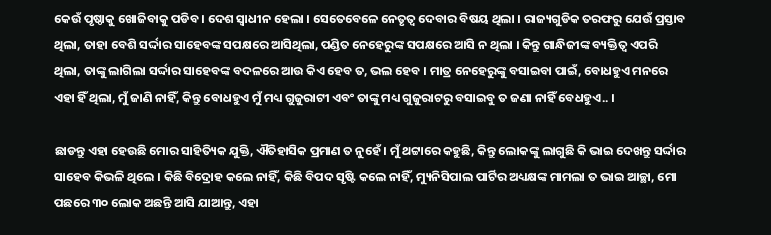କେଉଁ ପୃଷ୍ଠାକୁ ଖୋଜିବାକୁ ପଡିବ । ଦେଶ ସ୍ୱାଧୀନ ହେଲା । ସେତେବେଳେ ନେତୃତ୍ୱ ଦେବାର ବିଷୟ ଥିଲା । ରାଜ୍ୟଗୁଡିକ ତରଫରୁ ଯେଉଁ ପ୍ରସ୍ତାବ ଥିଲା, ତାହା ବେଶି ସର୍ଦ୍ଦାର ସାହେବଙ୍କ ସପକ୍ଷରେ ଆସିଥିଲା, ପଣ୍ଡିତ ନେହେରୁଙ୍କ ସପକ୍ଷରେ ଆସି ନ ଥିଲା । କିନ୍ତୁ ଗାନ୍ଧିଜୀଙ୍କ ବ୍ୟକ୍ତିତ୍ୱ ଏପରି ଥିଲା, ତାଙ୍କୁ ଲାଗିଲା ସର୍ଦ୍ଦାର ସାହେବଙ୍କ ବଦଳରେ ଆଉ କିଏ ହେବ ତ, ଭଲ ହେବ । ମାତ୍ର ନେହେରୁଙ୍କୁ ବସାଇବା ପାଇଁ, ବୋଧହୁଏ ମନରେ ଏହା ହିଁ ଥିଲା, ମୁଁ ଜାଣି ନାହିଁ, କିନ୍ତୁ ବୋଧହୁଏ ମୁଁ ମଧ୍ୟ ଗୁଜୁରାଟୀ ଏବଂ ତାଙ୍କୁ ମଧ୍ୟ ଗୁଜୁରାଟରୁ ବସାଇବୁ ତ ଜଣା ନାହିଁ ବେଧହୁଏ.. ।

ଛାଡନ୍ତୁ ଏହା ହେଉଛି ମୋର ସାହିତ୍ୟିକ ଯୁକ୍ତି, ଐତିହାସିକ ପ୍ରମାଣ ତ ନୁହେଁ । ମୁଁ ଥଟ୍ଟାରେ କହୁଛି, କିନ୍ତୁ ଲୋକଙ୍କୁ ଲାଗୁଛି କି ଭାଇ ଦେଖନ୍ତୁ ସର୍ଦ୍ଦାର ସାହେବ କିଭଳି ଥିଲେ । କିଛି ବିଦ୍ରୋହ କଲେ ନାହିଁ, କିଛି ବିପଦ ସୃଷ୍ଟି କଲେ ନାହିଁ, ମ୍ୟୁନିସିପାଲ ପାର୍ଟିର ଅଧ୍ୟକ୍ଷଙ୍କ ମାମଲା ତ ଭାଇ ଆଚ୍ଛା, ମୋ ପଛରେ ୩୦ ଲୋକ ଅଛନ୍ତି ଆସି ଯାଆନ୍ତୁ, ଏହା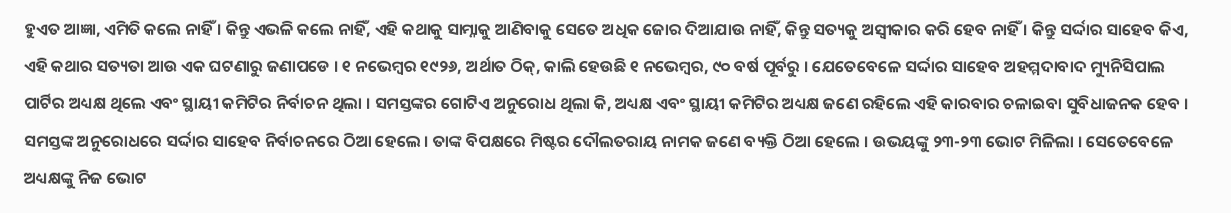ହୁଏତ ଆଜ୍ଞା, ଏମିତି କଲେ ନାହିଁ । କିନ୍ତୁ ଏଭଳି କଲେ ନାହିଁ, ଏହି କଥାକୁ ସାମ୍ନାକୁ ଆଣିବାକୁ ସେତେ ଅଧିକ ଜୋର ଦିଆଯାଉ ନାହିଁ, କିନ୍ତୁ ସତ୍ୟକୁ ଅସ୍ୱୀକାର କରି ହେବ ନାହିଁ । କିନ୍ତୁ ସର୍ଦ୍ଦାର ସାହେବ କିଏ, ଏହି କଥାର ସତ୍ୟତା ଆଉ ଏକ ଘଟଣାରୁ ଜଣାପଡେ । ୧ ନଭେମ୍ବର ୧୯୨୬, ଅର୍ଥାତ ଠିକ୍, କାଲି ହେଉଛି ୧ ନଭେମ୍ବର, ୯୦ ବର୍ଷ ପୂର୍ବରୁ । ଯେତେବେଳେ ସର୍ଦ୍ଦାର ସାହେବ ଅହମ୍ମଦାବାଦ ମ୍ୟୁନିସିପାଲ ପାର୍ଟିର ଅଧ୍ୟକ୍ଷ ଥିଲେ ଏବଂ ସ୍ଥାୟୀ କମିଟିର ନିର୍ବାଚନ ଥିଲା । ସମସ୍ତଙ୍କର ଗୋଟିଏ ଅନୁରୋଧ ଥିଲା କି, ଅଧ୍ୟକ୍ଷ ଏବଂ ସ୍ଥାୟୀ କମିଟିର ଅଧ୍ୟକ୍ଷ ଜଣେ ରହିଲେ ଏହି କାରବାର ଚଳାଇବା ସୁବିଧାଜନକ ହେବ । ସମସ୍ତଙ୍କ ଅନୁରୋଧରେ ସର୍ଦ୍ଦାର ସାହେବ ନିର୍ବାଚନରେ ଠିଆ ହେଲେ । ତାଙ୍କ ବିପକ୍ଷରେ ମିଷ୍ଟର ଦୌଲତରାୟ ନାମକ ଜଣେ ବ୍ୟକ୍ତି ଠିଆ ହେଲେ । ଉଭୟଙ୍କୁ ୨୩-୨୩ ଭୋଟ ମିଳିଲା । ସେତେବେଳେ ଅଧ୍ୟକ୍ଷଙ୍କୁ ନିଜ ଭୋଟ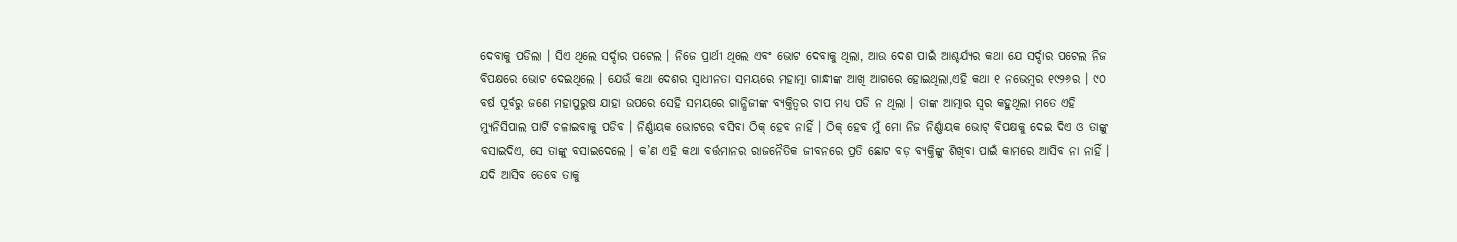ଦେବାକୁ ପଡିଲା । ସିଏ ଥିଲେ ସର୍ଦ୍ଦାର ପଟେଲ । ନିଜେ ପ୍ରାର୍ଥୀ ଥିଲେ ଏବଂ ଭୋଟ ଦେବାକୁ ଥିଲା, ଆଉ ଦେଶ ପାଇଁ ଆଶ୍ଚର୍ଯ୍ୟର କଥା ଯେ ସର୍ଦ୍ଦାର ପଟେଲ ନିଜ ବିପକ୍ଷରେ ଭୋଟ ଦେଇଥିଲେ । ଯେଉଁ କଥା ଦେଶର ସ୍ୱାଧୀନତା ସମୟରେ ମହାତ୍ମା ଗାନ୍ଧୀଙ୍କ ଆଖି ଆଗରେ ହୋଇଥିଲା,ଏହି କଥା ୧ ନଭେମ୍ବର ୧୯୨୬ର । ୯୦ ବର୍ଷ ପୂର୍ବରୁ ଜଣେ ମହାପୁରୁଷ ଯାହା ଉପରେ ସେହି ସମୟରେ ଗାନ୍ଧିଜୀଙ୍କ ବ୍ୟକ୍ତିତ୍ୱର ଚାପ ମଧ୍ୟ ପଡି ନ ଥିଲା । ତାଙ୍କ ଆତ୍ମାର ସ୍ୱର କହୁଥିଲା ମତେ ଏହି ମ୍ୟୁନିସିପାଲ ପାର୍ଟି ଚଳାଇବାକୁ ପଡିବ । ନିର୍ଣ୍ଣାୟକ ଭୋଟରେ ବସିବା ଠିକ୍ ହେବ ନାହିଁ । ଠିକ୍ ହେବ ମୁଁ ମୋ ନିଜ ନିର୍ଣ୍ଣାୟକ ଭୋଟ୍ ବିପକ୍ଷକୁ ଦେଇ ଦିଏ ଓ ତାଙ୍କୁ ବସାଇଦିଏ, ସେ ତାଙ୍କୁ ବସାଇଦେଲେ । କ’ଣ ଏହି କଥା ବର୍ତ୍ତମାନର ରାଜନୈତିକ ଜୀବନରେ ପ୍ରତି ଛୋଟ ବଡ଼ ବ୍ୟକ୍ତିଙ୍କୁ ଶିଖିବା ପାଇଁ କାମରେ ଆସିବ ନା ନାହିଁ । ଯଦି ଆସିବ ତେବେ ତାକୁ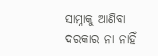ସାମ୍ନାକୁ ଆଣିବା ଦରକାର ନା ନାହିଁ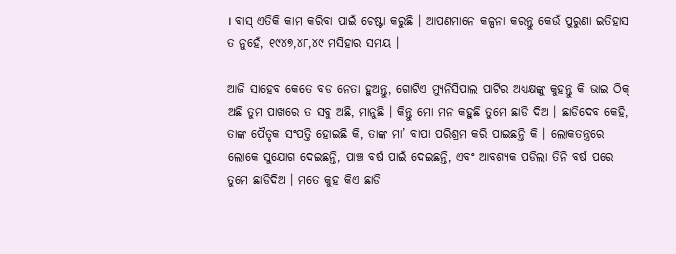। ବାସ୍ ଏତିକି କାମ କରିବା ପାଇଁ ଚେଷ୍ଟା କରୁଛି । ଆପଣମାନେ କଳ୍ପନା କରନ୍ତୁ କେଉଁ ପୁରୁଣା ଇତିହାସ ତ ନୁହେଁ, ୧୯୪୭,୪୮,୪୯ ମସିହାର ସମୟ ।

ଆଜି ସାହେବ କେତେ ବଡ ନେତା ହୁଅନ୍ତୁ, ଗୋଟିଏ ମ୍ୟୁନିସିପାଲ ପାର୍ଟିର ଅଧ୍ୟକ୍ଷଙ୍କୁ କୁହନ୍ତୁ କି ଭାଇ ଠିକ୍ ଅଛି ତୁମ ପାଖରେ ତ ସବୁ ଅଛି, ମାନୁଛି । କିନ୍ତୁ ମୋ ମନ କହୁଛି ତୁମେ ଛାଡି ଦିଅ । ଛାଡିଦେବ କେହି, ତାଙ୍କ ପୈତୃକ ସଂପତ୍ତି ହୋଇଛି କି, ତାଙ୍କ ମା’ ବାପା ପରିଶ୍ରମ କରି ପାଇଛନ୍ତି କି । ଲୋକତନ୍ତ୍ରରେ ଲୋକେ ସୁଯୋଗ ଦେଇଛନ୍ତି, ପାଞ୍ଚ ବର୍ଷ ପାଇଁ ଦେଇଛନ୍ତି, ଏବଂ ଆବଶ୍ୟକ ପଡିଲା ତିନି ବର୍ଷ ପରେ ତୁମେ ଛାଡିଦିଅ । ମତେ କୁହ କିଏ ଛାଡି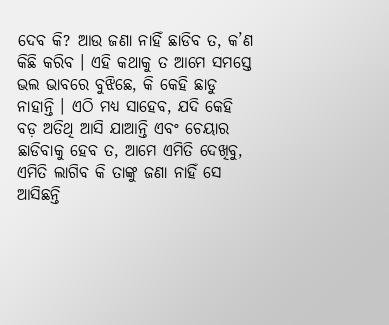ଦେବ କି? ଆଉ ଜଣା ନାହିଁ ଛାଡିବ ତ, କ’ଣ କିଛି କରିବ । ଏହି କଥାକୁ ତ ଆମେ ସମସ୍ତେ ଭଲ ଭାବରେ ବୁଝିଛେ, କି କେହି ଛାଡୁ ନାହାନ୍ତି । ଏଠି ମଧ୍ୟ ସାହେବ, ଯଦି କେହି ବଡ଼ ଅତିଥି ଆସି ଯାଆନ୍ତି ଏବଂ ଚେୟାର ଛାଡିବାକୁ ହେବ ତ, ଆମେ ଏମିତି ଦେଖିବୁ, ଏମିତି ଲାଗିବ କି ତାଙ୍କୁ ଜଣା ନାହିଁ ସେ ଆସିଛନ୍ତି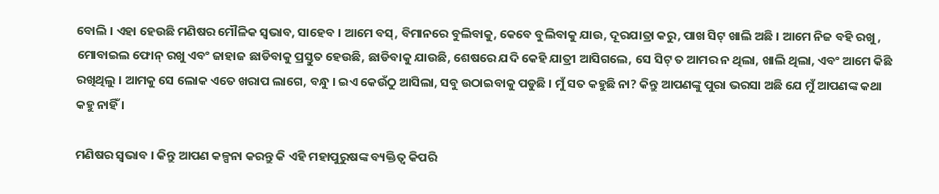ବୋଲି । ଏହା ହେଉଛି ମଣିଷର ମୌଳିକ ସ୍ୱଭାବ, ସାହେବ । ଆମେ ବସ୍, ବିମାନରେ ବୁଲିବାକୁ, କେବେ ବୁଲିବାକୁ ଯାଉ, ଦୂରଯାତ୍ରା କରୁ, ପାଖ ସିଟ୍ ଖାଲି ଅଛି । ଆମେ ନିଜ ବହି ରଖୁ, ମୋବାଇଲ ଫୋନ୍ ରଖୁ ଏବଂ ଜାହାଜ ଛାଡିବାକୁ ପ୍ରସ୍ତୁତ ହେଉଛି, ଛାଡିବାକୁ ଯାଉଛି, ଶେଷରେ ଯଦି କେହି ଯାତ୍ରୀ ଆସିଗଲେ, ସେ ସିଟ୍ ତ ଆମର ନ ଥିଲା, ଖାଲି ଥିଲା, ଏବଂ ଆମେ କିଛି ରଖିଥିଲୁ । ଆମକୁ ସେ ଲୋକ ଏତେ ଖରାପ ଲାଗେ, ବନ୍ଧୁ । ଇଏ କେଉଁଠୁ ଆସିଲା, ସବୁ ଉଠାଇବାକୁ ପଡୁଛି । ମୁଁ ସତ କହୁଛି ନା? କିନ୍ତୁ ଆପଣଙ୍କୁ ପୁରା ଭରସା ଅଛି ଯେ ମୁଁ ଆପଣଙ୍କ କଥା କହୁ ନାହିଁ ।

ମଣିଷର ସ୍ୱଭାବ । କିନ୍ତୁ ଆପଣ କଳ୍ପନା କରନ୍ତୁ କି ଏହି ମହାପୁରୁଷଙ୍କ ବ୍ୟକ୍ତିତ୍ୱ କିପରି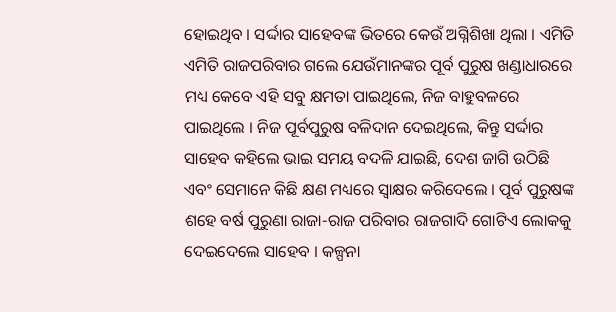ହୋଇଥିବ । ସର୍ଦ୍ଦାର ସାହେବଙ୍କ ଭିତରେ କେଉଁ ଅଗ୍ନିଶିଖା ଥିଲା । ଏମିତି ଏମିତି ରାଜପରିବାର ଗଲେ ଯେଉଁମାନଙ୍କର ପୂର୍ବ ପୁରୁଷ ଖଣ୍ଡାଧାରରେ ମଧ୍ୟ କେବେ ଏହି ସବୁ କ୍ଷମତା ପାଇଥିଲେ, ନିଜ ବାହୁବଳରେ ପାଇଥିଲେ । ନିଜ ପୂର୍ବପୁରୁଷ ବଳିଦାନ ଦେଇଥିଲେ, କିନ୍ତୁ ସର୍ଦ୍ଦାର ସାହେବ କହିଲେ ଭାଇ ସମୟ ବଦଳି ଯାଇଛି, ଦେଶ ଜାଗି ଉଠିଛି ଏବଂ ସେମାନେ କିଛି କ୍ଷଣ ମଧ୍ୟରେ ସ୍ୱାକ୍ଷର କରିଦେଲେ । ପୂର୍ବ ପୁରୁଷଙ୍କ ଶହେ ବର୍ଷ ପୁରୁଣା ରାଜା-ରାଜ ପରିବାର ରାଜଗାଦି ଗୋଟିଏ ଲୋକକୁ ଦେଇଦେଲେ ସାହେବ । କଳ୍ପନା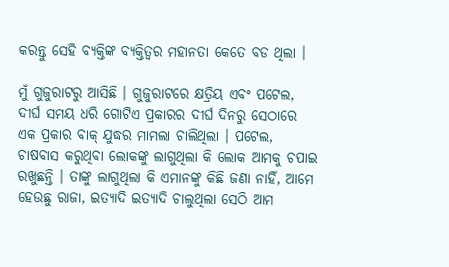କରନ୍ତୁ ସେହି ବ୍ୟକ୍ତିଙ୍କ ବ୍ୟକ୍ତିତ୍ୱର ମହାନତା କେତେ ବଡ ଥିଲା ।

ମୁଁ ଗୁଜୁରାଟରୁ ଆସିଛି । ଗୁଜୁରାଟରେ କ୍ଷତ୍ରିୟ ଏବଂ ପଟେଲ, ଦୀର୍ଘ ସମୟ ଧରି ଗୋଟିଏ ପ୍ରକାରର ଦୀର୍ଘ ଦିନରୁ ସେଠାରେ ଏକ ପ୍ରକାର ବାକ୍ ଯୁଦ୍ଧର ମାମଲା ଚାଲିଥିଲା । ପଟେଲ, ଚାଷବାସ କରୁଥିବା ଲୋକଙ୍କୁ ଲାଗୁଥିଲା କି ଲୋକ ଆମକୁ ଚପାଇ ରଖୁଛନ୍ତି । ତାଙ୍କୁ ଲାଗୁଥିଲା କି ଏମାନଙ୍କୁ କିଛି ଜଣା ନାହିଁ, ଆମେ ହେଉଛୁ ରାଜା, ଇତ୍ୟାଦି ଇତ୍ୟାଦି ଚାଲୁଥିଲା ସେଠି ଆମ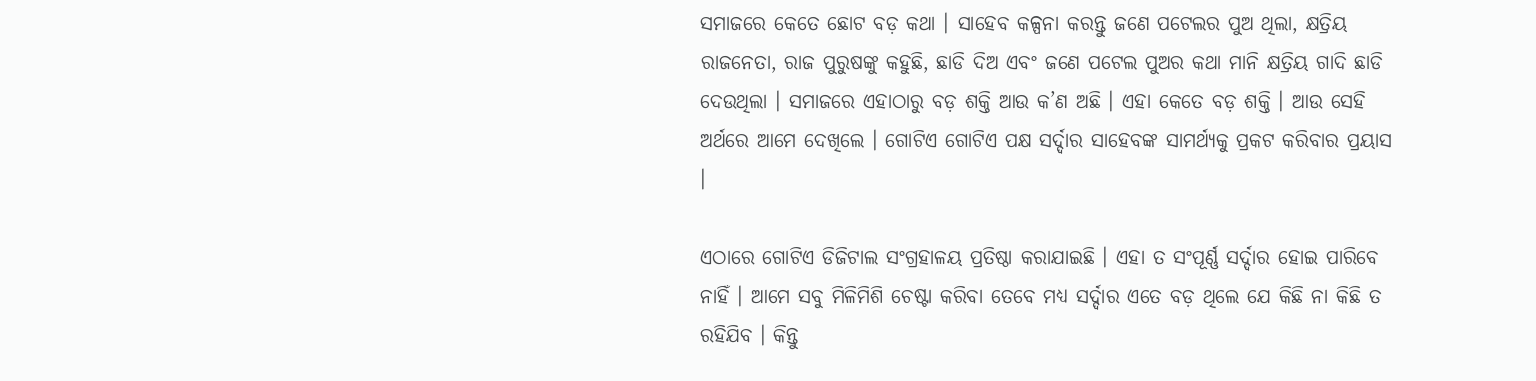ସମାଜରେ କେତେ ଛୋଟ ବଡ଼ କଥା । ସାହେବ କଳ୍ପନା କରନ୍ତୁ ଜଣେ ପଟେଲର ପୁଅ ଥିଲା, କ୍ଷତ୍ରିୟ ରାଜନେତା, ରାଜ ପୁରୁଷଙ୍କୁ କହୁଛି, ଛାଡି ଦିଅ ଏବଂ ଜଣେ ପଟେଲ ପୁଅର କଥା ମାନି କ୍ଷତ୍ରିୟ ଗାଦି ଛାଡି ଦେଉଥିଲା । ସମାଜରେ ଏହାଠାରୁ ବଡ଼ ଶକ୍ତି ଆଉ କ’ଣ ଅଛି । ଏହା କେତେ ବଡ଼ ଶକ୍ତି । ଆଉ ସେହି ଅର୍ଥରେ ଆମେ ଦେଖିଲେ । ଗୋଟିଏ ଗୋଟିଏ ପକ୍ଷ ସର୍ଦ୍ଦାର ସାହେବଙ୍କ ସାମର୍ଥ୍ୟକୁ ପ୍ରକଟ କରିବାର ପ୍ରୟାସ ।

ଏଠାରେ ଗୋଟିଏ ଡିଜିଟାଲ ସଂଗ୍ରହାଳୟ ପ୍ରତିଷ୍ଠା କରାଯାଇଛି । ଏହା ତ ସଂପୂର୍ଣ୍ଣ ସର୍ଦ୍ଦାର ହୋଇ ପାରିବେ ନାହିଁ । ଆମେ ସବୁ ମିଳିମିଶି ଚେଷ୍ଟା କରିବା ତେବେ ମଧ୍ୟ ସର୍ଦ୍ଦାର ଏତେ ବଡ଼ ଥିଲେ ଯେ କିଛି ନା କିଛି ତ ରହିଯିବ । କିନ୍ତୁ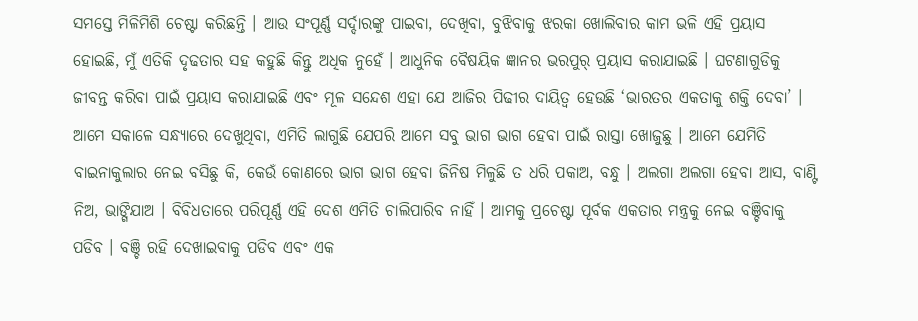ସମସ୍ତେ ମିଳିମିଶି ଚେଷ୍ଟା କରିଛନ୍ତି । ଆଉ ସଂପୂର୍ଣ୍ଣ ସର୍ଦ୍ଦାରଙ୍କୁ ପାଇବା, ଦେଖିବା, ବୁଝିବାକୁ ଝରକା ଖୋଲିବାର କାମ ଭଳି ଏହି ପ୍ରୟାସ ହୋଇଛି, ମୁଁ ଏତିକି ଦୃଢତାର ସହ କହୁଛି କିନ୍ତୁ ଅଧିକ ନୁହେଁ । ଆଧୁନିକ ବୈଷୟିକ ଜ୍ଞାନର ଭରପୁର୍ ପ୍ରୟାସ କରାଯାଇଛି । ଘଟଣାଗୁଡିକୁ ଜୀବନ୍ତ କରିବା ପାଇଁ ପ୍ରୟାସ କରାଯାଇଛି ଏବଂ ମୂଳ ସନ୍ଦେଶ ଏହା ଯେ ଆଜିର ପିଢୀର ଦାୟିତ୍ୱ ହେଉଛି ‘ଭାରତର ଏକତାକୁ ଶକ୍ତି ଦେବା’ । ଆମେ ସକାଳେ ସନ୍ଧ୍ୟାରେ ଦେଖୁଥିବା, ଏମିତି ଲାଗୁଛି ଯେପରି ଆମେ ସବୁ ଭାଗ ଭାଗ ହେବା ପାଇଁ ରାସ୍ତା ଖୋଜୁଛୁ । ଆମେ ଯେମିତି ବାଇନାକୁଲାର ନେଇ ବସିଛୁ କି, କେଉଁ କୋଣରେ ଭାଗ ଭାଗ ହେବା ଜିନିଷ ମିଳୁଛି ତ ଧରି ପକାଅ, ବନ୍ଧୁ । ଅଲଗା ଅଲଗା ହେବା ଆସ, ବାଣ୍ଟି ନିଅ, ଭାଙ୍ଗିଯାଅ । ବିବିଧତାରେ ପରିପୂର୍ଣ୍ଣ ଏହି ଦେଶ ଏମିତି ଚାଲିପାରିବ ନାହିଁ । ଆମକୁ ପ୍ରଚେଷ୍ଟା ପୂର୍ବକ ଏକତାର ମନ୍ତ୍ରକୁ ନେଇ ବଞ୍ଚିବାକୁ ପଡିବ । ବଞ୍ଚି ରହି ଦେଖାଇବାକୁ ପଡିବ ଏବଂ ଏକ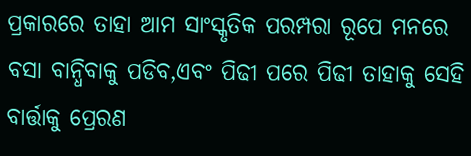ପ୍ରକାରରେ ତାହା ଆମ ସାଂସ୍କୃତିକ ପରମ୍ପରା ରୂପେ ମନରେ ବସା ବାନ୍ଧିବାକୁ ପଡିବ,ଏବଂ ପିଢୀ ପରେ ପିଢୀ ତାହାକୁ ସେହି ବାର୍ତ୍ତାକୁ ପ୍ରେରଣ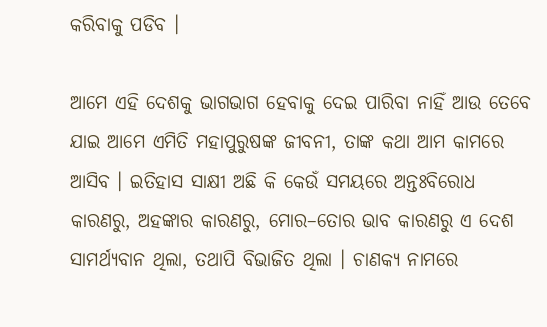କରିବାକୁ ପଡିବ ।

ଆମେ ଏହି ଦେଶକୁ ଭାଗଭାଗ ହେବାକୁ ଦେଇ ପାରିବା ନାହିଁ ଆଉ ତେବେ ଯାଇ ଆମେ ଏମିତି ମହାପୁରୁଷଙ୍କ ଜୀବନୀ, ତାଙ୍କ କଥା ଆମ କାମରେ ଆସିବ । ଇତିହାସ ସାକ୍ଷୀ ଅଛି କି କେଉଁ ସମୟରେ ଅନ୍ତଃବିରୋଧ କାରଣରୁ, ଅହଙ୍କାର କାରଣରୁ, ମୋର–ତୋର ଭାବ କାରଣରୁ ଏ ଦେଶ ସାମର୍ଥ୍ୟବାନ ଥିଲା, ତଥାପି ବିଭାଜିତ ଥିଲା । ଚାଣକ୍ୟ ନାମରେ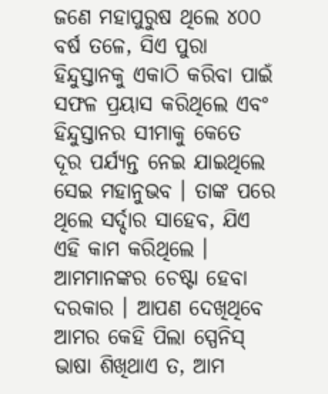ଜଣେ ମହାପୁରୁଷ ଥିଲେ ୪୦୦ ବର୍ଷ ତଳେ, ସିଏ ପୁରା ହିନ୍ଦୁସ୍ତାନକୁ ଏକାଠି କରିବା ପାଇଁ ସଫଳ ପ୍ରୟାସ କରିଥିଲେ ଏବଂ ହିନ୍ଦୁସ୍ତାନର ସୀମାକୁ କେତେ ଦୂର ପର୍ଯ୍ୟନ୍ତ ନେଇ ଯାଇଥିଲେ ସେଇ ମହାନୁଭବ । ତାଙ୍କ ପରେ ଥିଲେ ସର୍ଦ୍ଦାର ସାହେବ, ଯିଏ ଏହି କାମ କରିଥିଲେ । ଆମମାନଙ୍କର ଚେଷ୍ଟା ହେବା ଦରକାର । ଆପଣ ଦେଖିଥିବେ ଆମର କେହି ପିଲା ସ୍ପେନିସ୍ ଭାଷା ଶିଖିଥାଏ ତ, ଆମ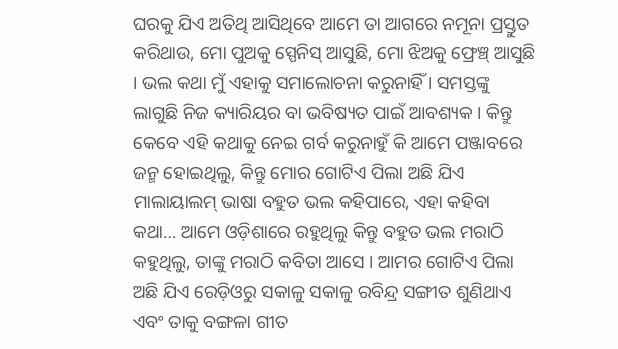ଘରକୁ ଯିଏ ଅତିଥି ଆସିଥିବେ ଆମେ ତା ଆଗରେ ନମୂନା ପ୍ରସ୍ତୁତ କରିଥାଉ, ମୋ ପୁଅକୁ ସ୍ପେନିସ୍ ଆସୁଛି, ମୋ ଝିଅକୁ ଫ୍ରେଞ୍ଚ୍ ଆସୁଛି । ଭଲ କଥା ମୁଁ ଏହାକୁ ସମାଲୋଚନା କରୁନାହିଁ । ସମସ୍ତଙ୍କୁ ଲାଗୁଛି ନିଜ କ୍ୟାରିୟର ବା ଭବିଷ୍ୟତ ପାଇଁ ଆବଶ୍ୟକ । କିନ୍ତୁ କେବେ ଏହି କଥାକୁ ନେଇ ଗର୍ବ କରୁନାହୁଁ କି ଆମେ ପଞ୍ଜାବରେ ଜନ୍ମ ହୋଇଥିଲୁ, କିନ୍ତୁ ମୋର ଗୋଟିଏ ପିଲା ଅଛି ଯିଏ ମାଲାୟାଲମ୍ ଭାଷା ବହୁତ ଭଲ କହିପାରେ, ଏହା କହିବା କଥା… ଆମେ ଓଡ଼ିଶାରେ ରହୁଥିଲୁ କିନ୍ତୁ ବହୁତ ଭଲ ମରାଠି କହୁଥିଲୁ, ତାଙ୍କୁ ମରାଠି କବିତା ଆସେ । ଆମର ଗୋଟିଏ ପିଲା ଅଛି ଯିଏ ରେଡ଼ିଓରୁ ସକାଳୁ ସକାଳୁ ରବିନ୍ଦ୍ର ସଙ୍ଗୀତ ଶୁଣିଥାଏ ଏବଂ ତାକୁ ବଙ୍ଗଳା ଗୀତ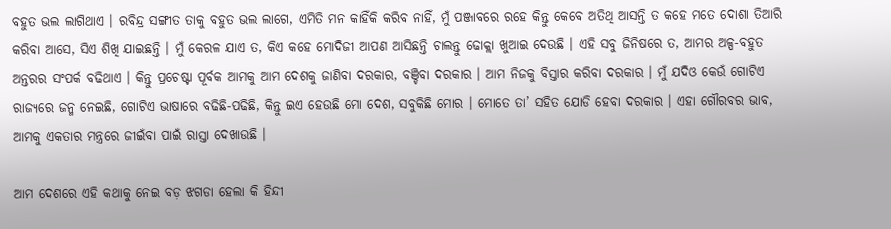ବହୁତ ଭଲ ଲାଗିଥାଏ । ରବିନ୍ଦ୍ର ସଙ୍ଗୀତ ତାକୁ ବହୁତ ଭଲ ଲାଗେ, ଏମିତି ମନ କାହିଁକି କରିବ ନାହିଁ, ମୁଁ ପଞ୍ଜାବରେ ରହେ କିନ୍ତୁ କେବେ ଅତିଥି ଆସନ୍ତି ତ କହେ ମତେ ଦୋଶା ତିଆରି କରିବା ଆସେ, ସିଏ ଶିଖି ଯାଇଛନ୍ତି । ମୁଁ କେରଳ ଯାଏ ତ, କିଏ କହେ ମୋଦିଜୀ ଆପଣ ଆସିଛନ୍ତି ଚାଲନ୍ତୁ ଢୋକ୍ଲା ଖୁଆଇ ଦେଉଛି । ଏହି ସବୁ ଜିନିଷରେ ତ, ଆମର ଅଳ୍ପ-ବହୁତ ଅନ୍ତରର ସଂପର୍କ ବଢିଥାଏ । କିନ୍ତୁ ପ୍ରଚେଷ୍ଟା ପୂର୍ବକ ଆମକୁ ଆମ ଦେଶକୁ ଜାଣିବା ଦରକାର, ବଞ୍ଚିବା ଦରକାର । ଆମ ନିଜକୁ ବିସ୍ତାର କରିବା ଦରକାର । ମୁଁ ଯଦିଓ କେଉଁ ଗୋଟିଏ ରାଜ୍ୟରେ ଜନ୍ମ ନେଇଛି, ଗୋଟିଏ ଭାଷାରେ ବଢିଛି-ପଢିଛି, କିନ୍ତୁ ଇଏ ହେଉଛି ମୋ ଦେଶ, ସବୁକିଛି ମୋର । ମୋତେ ତା’ ସହିତ ଯୋଡି ହେବା ଦରକାର । ଏହା ଗୌରବର ଭାବ, ଆମକୁ ଏକତାର ମନ୍ତ୍ରରେ ଜୀଇଁବା ପାଇଁ ରାସ୍ତା ଦେଖାଉଛି ।

ଆମ ଦେଶରେ ଏହି କଥାକୁ ନେଇ ବଡ଼ ଝଗଡା ହେଲା କି ହିନ୍ଦୀ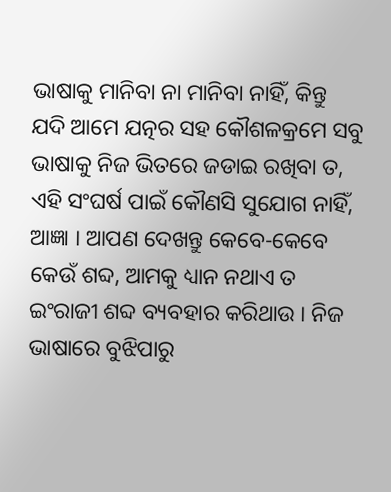ଭାଷାକୁ ମାନିବା ନା ମାନିବା ନାହିଁ, କିନ୍ତୁ ଯଦି ଆମେ ଯତ୍ନର ସହ କୌଶଳକ୍ରମେ ସବୁ ଭାଷାକୁ ନିଜ ଭିତରେ ଜଡାଇ ରଖିବା ତ, ଏହି ସଂଘର୍ଷ ପାଇଁ କୌଣସି ସୁଯୋଗ ନାହିଁ, ଆଜ୍ଞା । ଆପଣ ଦେଖନ୍ତୁ କେବେ-କେବେ କେଉଁ ଶବ୍ଦ, ଆମକୁ ଧ୍ୟାନ ନଥାଏ ତ ଇଂରାଜୀ ଶବ୍ଦ ବ୍ୟବହାର କରିଥାଉ । ନିଜ ଭାଷାରେ ବୁଝିପାରୁ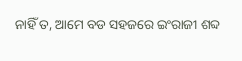ନାହିଁ ତ, ଆମେ ବଡ ସହଜରେ ଇଂରାଜୀ ଶବ୍ଦ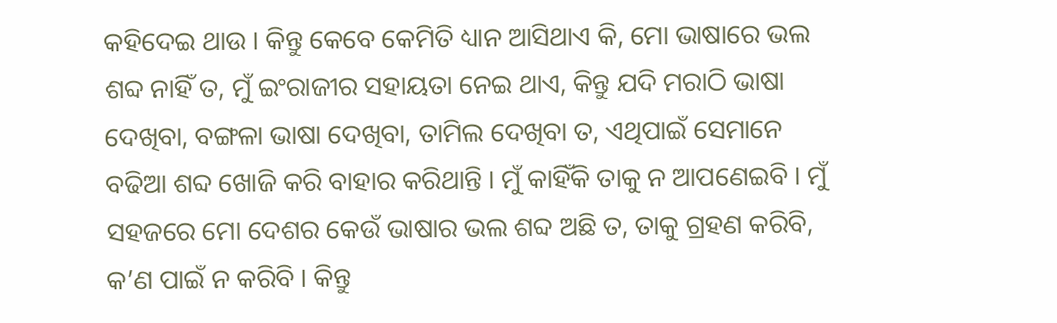କହିଦେଇ ଥାଉ । କିନ୍ତୁ କେବେ କେମିତି ଧ୍ୟାନ ଆସିଥାଏ କି, ମୋ ଭାଷାରେ ଭଲ ଶବ୍ଦ ନାହିଁ ତ, ମୁଁ ଇଂରାଜୀର ସହାୟତା ନେଇ ଥାଏ, କିନ୍ତୁ ଯଦି ମରାଠି ଭାଷା ଦେଖିବା, ବଙ୍ଗଳା ଭାଷା ଦେଖିବା, ତାମିଲ ଦେଖିବା ତ, ଏଥିପାଇଁ ସେମାନେ ବଢିଆ ଶବ୍ଦ ଖୋଜି କରି ବାହାର କରିଥାନ୍ତି । ମୁଁ କାହିଁକି ତାକୁ ନ ଆପଣେଇବି । ମୁଁ ସହଜରେ ମୋ ଦେଶର କେଉଁ ଭାଷାର ଭଲ ଶବ୍ଦ ଅଛି ତ, ତାକୁ ଗ୍ରହଣ କରିବି, କ’ଣ ପାଇଁ ନ କରିବି । କିନ୍ତୁ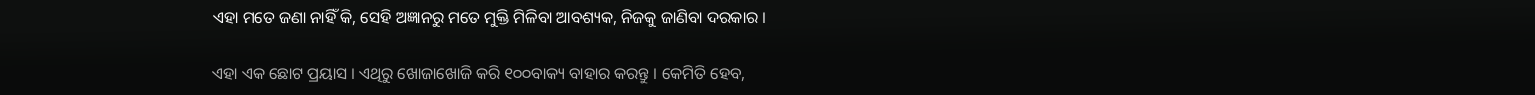ଏହା ମତେ ଜଣା ନାହିଁ କି, ସେହି ଅଜ୍ଞାନରୁ ମତେ ମୁକ୍ତି ମିଳିବା ଆବଶ୍ୟକ, ନିଜକୁ ଜାଣିବା ଦରକାର ।

ଏହା ଏକ ଛୋଟ ପ୍ରୟାସ । ଏଥିରୁ ଖୋଜାଖୋଜି କରି ୧୦୦ବାକ୍ୟ ବାହାର କରନ୍ତୁ । କେମିତି ହେବ,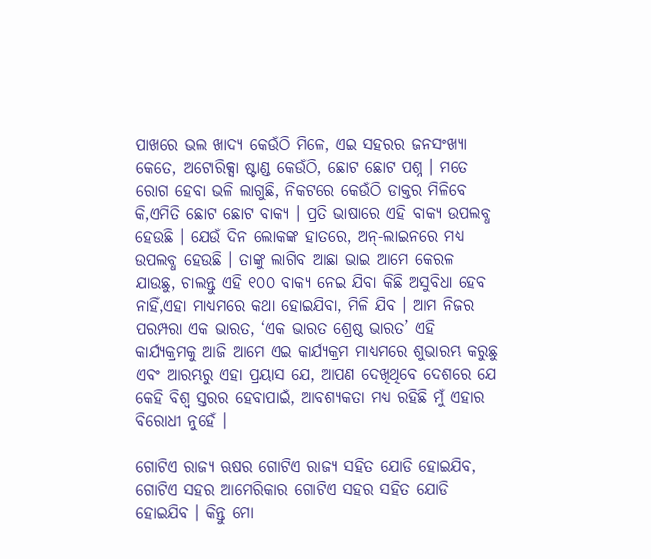ପାଖରେ ଭଲ ଖାଦ୍ୟ କେଉଁଠି ମିଳେ, ଏଇ ସହରର ଜନସଂଖ୍ୟା କେତେ, ଅଟୋରିକ୍ସା ଷ୍ଟାଣ୍ଡ କେଉଁଠି, ଛୋଟ ଛୋଟ ପଶ୍ନ । ମତେ ରୋଗ ହେବା ଭଳି ଲାଗୁଛି, ନିକଟରେ କେଉଁଠି ଡାକ୍ତର ମିଳିବେ କି,ଏମିତି ଛୋଟ ଛୋଟ ବାକ୍ୟ । ପ୍ରତି ଭାଷାରେ ଏହି ବାକ୍ୟ ଉପଲବ୍ଧ ହେଉଛି । ଯେଉଁ ଦିନ ଲୋକଙ୍କ ହାତରେ, ଅନ୍-ଲାଇନରେ ମଧ୍ୟ ଉପଲବ୍ଧ ହେଉଛି । ତାଙ୍କୁ ଲାଗିବ ଆଛା ଭାଇ ଆମେ କେରଳ ଯାଉଛୁ, ଚାଲନ୍ତୁ ଏହି ୧୦୦ ବାକ୍ୟ ନେଇ ଯିବା କିଛି ଅସୁବିଧା ହେବ ନାହିଁ,ଏହା ମାଧ୍ୟମରେ କଥା ହୋଇଯିବା, ମିଳି ଯିବ । ଆମ ନିଜର ପରମ୍ପରା ଏକ ଭାରତ, ‘ଏକ ଭାରତ ଶ୍ରେଷ୍ଠ ଭାରତ’ ଏହି କାର୍ଯ୍ୟକ୍ରମକୁ ଆଜି ଆମେ ଏଇ କାର୍ଯ୍ୟକ୍ରମ ମାଧ୍ୟମରେ ଶୁଭାରମ୍ଭ କରୁଛୁ ଏବଂ ଆରମ୍ଭରୁ ଏହା ପ୍ରୟାସ ଯେ, ଆପଣ ଦେଖିଥିବେ ଦେଶରେ ଯେ କେହି ବିଶ୍ୱ ସ୍ତରର ହେବାପାଇଁ, ଆବଶ୍ୟକତା ମଧ୍ୟ ରହିଛି ମୁଁ ଏହାର ବିରୋଧୀ ନୁହେଁ ।

ଗୋଟିଏ ରାଜ୍ୟ ଋଷର ଗୋଟିଏ ରାଜ୍ୟ ସହିତ ଯୋଡି ହୋଇଯିବ, ଗୋଟିଏ ସହର ଆମେରିକାର ଗୋଟିଏ ସହର ସହିତ ଯୋଡି ହୋଇଯିବ । କିନ୍ତୁ ମୋ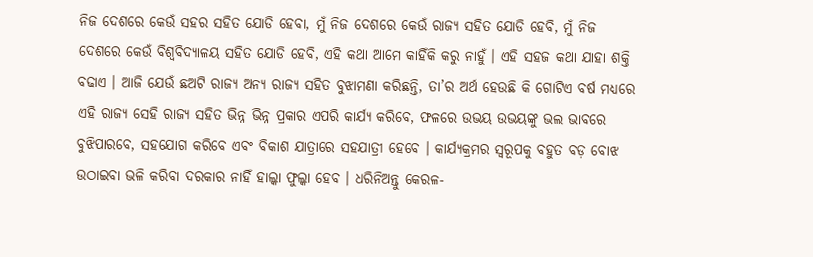ନିଜ ଦେଶରେ କେଉଁ ସହର ସହିତ ଯୋଡି ହେବା, ମୁଁ ନିଜ ଦେଶରେ କେଉଁ ରାଜ୍ୟ ସହିତ ଯୋଡି ହେବି, ମୁଁ ନିଜ ଦେଶରେ କେଉଁ ବିଶ୍ୱବିଦ୍ୟାଳୟ ସହିତ ଯୋଡି ହେବି, ଏହି କଥା ଆମେ କାହିଁକି କରୁ ନାହୁଁ । ଏହି ସହଜ କଥା ଯାହା ଶକ୍ତି ବଢାଏ । ଆଜି ଯେଉଁ ଛଅଟି ରାଜ୍ୟ ଅନ୍ୟ ରାଜ୍ୟ ସହିତ ବୁଝାମଣା କରିଛନ୍ତି, ତା’ର ଅର୍ଥ ହେଉଛି କି ଗୋଟିଏ ବର୍ଷ ମଧ୍ୟରେ ଏହି ରାଜ୍ୟ ସେହି ରାଜ୍ୟ ସହିତ ଭିନ୍ନ ଭିନ୍ନ ପ୍ରକାର ଏପରି କାର୍ଯ୍ୟ କରିବେ, ଫଳରେ ଉଭୟ ଉଭୟଙ୍କୁ ଭଲ ଭାବରେ ବୁଝିପାରବେ, ସହଯୋଗ କରିବେ ଏବଂ ବିକାଶ ଯାତ୍ରାରେ ସହଯାତ୍ରୀ ହେବେ । କାର୍ଯ୍ୟକ୍ରମର ସ୍ୱରୂପକୁ ବହୁତ ବଡ଼ ବୋଝ ଉଠାଇବା ଭଳି କରିବା ଦରକାର ନାହିଁ ହାଲ୍କା ଫୁଲ୍କା ହେବ । ଧରିନିଅନ୍ତୁ କେରଳ-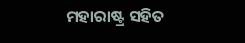ମହାରାଷ୍ଟ୍ର ସହିତ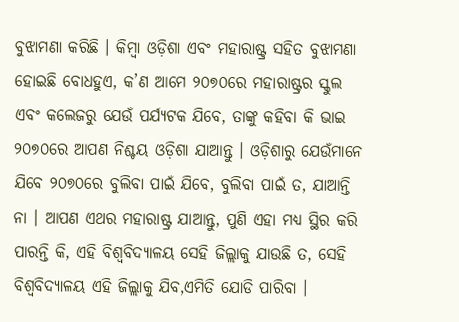ବୁଝାମଣା କରିଛି । କିମ୍ବା ଓଡ଼ିଶା ଏବଂ ମହାରାଷ୍ଟ୍ର ସହିତ ବୁଝାମଣା ହୋଇଛି ବୋଧହୁଏ, କ’ଣ ଆମେ ୨୦୭୦ରେ ମହାରାଷ୍ଟ୍ରର ସ୍କୁଲ ଏବଂ କଲେଜରୁ ଯେଉଁ ପର୍ଯ୍ୟଟକ ଯିବେ, ତାଙ୍କୁ କହିବା କି ଭାଇ ୨୦୭୦ରେ ଆପଣ ନିଶ୍ଚୟ ଓଡ଼ିଶା ଯାଆନ୍ତୁ । ଓଡ଼ିଶାରୁ ଯେଉଁମାନେ ଯିବେ ୨୦୭୦ରେ ବୁଲିବା ପାଇଁ ଯିବେ, ବୁଲିବା ପାଇଁ ତ, ଯାଆନ୍ତି ନା । ଆପଣ ଏଥର ମହାରାଷ୍ଟ୍ର ଯାଆନ୍ତୁ, ପୁଣି ଏହା ମଧ୍ୟ ସ୍ଥିର କରି ପାରନ୍ତି କି, ଏହି ବିଶ୍ୱବିଦ୍ୟାଳୟ ସେହି ଜିଲ୍ଲାକୁ ଯାଉଛି ତ, ସେହି ବିଶ୍ୱବିଦ୍ୟାଳୟ ଏହି ଜିଲ୍ଲାକୁ ଯିବ,ଏମିତି ଯୋଡି ପାରିବା ।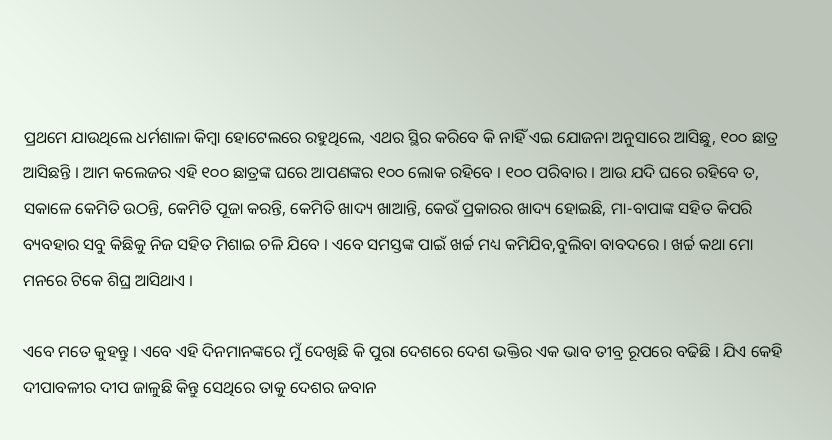ପ୍ରଥମେ ଯାଉଥିଲେ ଧର୍ମଶାଳା କିମ୍ବା ହୋଟେଲରେ ରହୁଥିଲେ, ଏଥର ସ୍ଥିର କରିବେ କି ନାହିଁ ଏଇ ଯୋଜନା ଅନୁସାରେ ଆସିଛୁ, ୧୦୦ ଛାତ୍ର ଆସିଛନ୍ତି । ଆମ କଲେଜର ଏହି ୧୦୦ ଛାତ୍ରଙ୍କ ଘରେ ଆପଣଙ୍କର ୧୦୦ ଲୋକ ରହିବେ । ୧୦୦ ପରିବାର । ଆଉ ଯଦି ଘରେ ରହିବେ ତ, ସକାଳେ କେମିତି ଉଠନ୍ତି, କେମିତି ପୂଜା କରନ୍ତି, କେମିତି ଖାଦ୍ୟ ଖାଆନ୍ତି, କେଉଁ ପ୍ରକାରର ଖାଦ୍ୟ ହୋଇଛି, ମା-ବାପାଙ୍କ ସହିତ କିପରି ବ୍ୟବହାର ସବୁ କିଛିକୁ ନିଜ ସହିତ ମିଶାଇ ଚଳି ଯିବେ । ଏବେ ସମସ୍ତଙ୍କ ପାଇଁ ଖର୍ଚ୍ଚ ମଧ୍ୟ କମିଯିବ,ବୁଲିବା ବାବଦରେ । ଖର୍ଚ୍ଚ କଥା ମୋ ମନରେ ଟିକେ ଶିଘ୍ର ଆସିଥାଏ ।

ଏବେ ମତେ କୁହନ୍ତୁ । ଏବେ ଏହି ଦିନମାନଙ୍କରେ ମୁଁ ଦେଖିଛି କି ପୁରା ଦେଶରେ ଦେଶ ଭକ୍ତିର ଏକ ଭାବ ତୀବ୍ର ରୂପରେ ବଢିଛି । ଯିଏ କେହି ଦୀପାବଳୀର ଦୀପ ଜାଳୁଛି କିନ୍ତୁ ସେଥିରେ ତାକୁ ଦେଶର ଜବାନ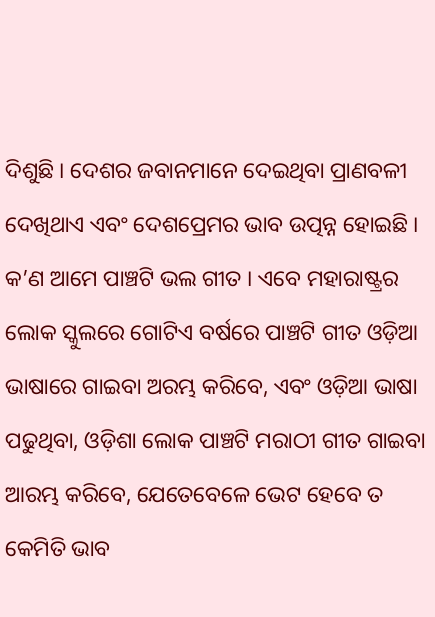ଦିଶୁଛି । ଦେଶର ଜବାନମାନେ ଦେଇଥିବା ପ୍ରାଣବଳୀ ଦେଖିଥାଏ ଏବଂ ଦେଶପ୍ରେମର ଭାବ ଉତ୍ପନ୍ନ ହୋଇଛି । କ’ଣ ଆମେ ପାଞ୍ଚଟି ଭଲ ଗୀତ । ଏବେ ମହାରାଷ୍ଟ୍ରର ଲୋକ ସ୍କୁଲରେ ଗୋଟିଏ ବର୍ଷରେ ପାଞ୍ଚଟି ଗୀତ ଓଡ଼ିଆ ଭାଷାରେ ଗାଇବା ଅରମ୍ଭ କରିବେ, ଏବଂ ଓଡ଼ିଆ ଭାଷା ପଢୁଥିବା, ଓଡ଼ିଶା ଲୋକ ପାଞ୍ଚଟି ମରାଠୀ ଗୀତ ଗାଇବା ଆରମ୍ଭ କରିବେ, ଯେତେବେଳେ ଭେଟ ହେବେ ତ କେମିତି ଭାବ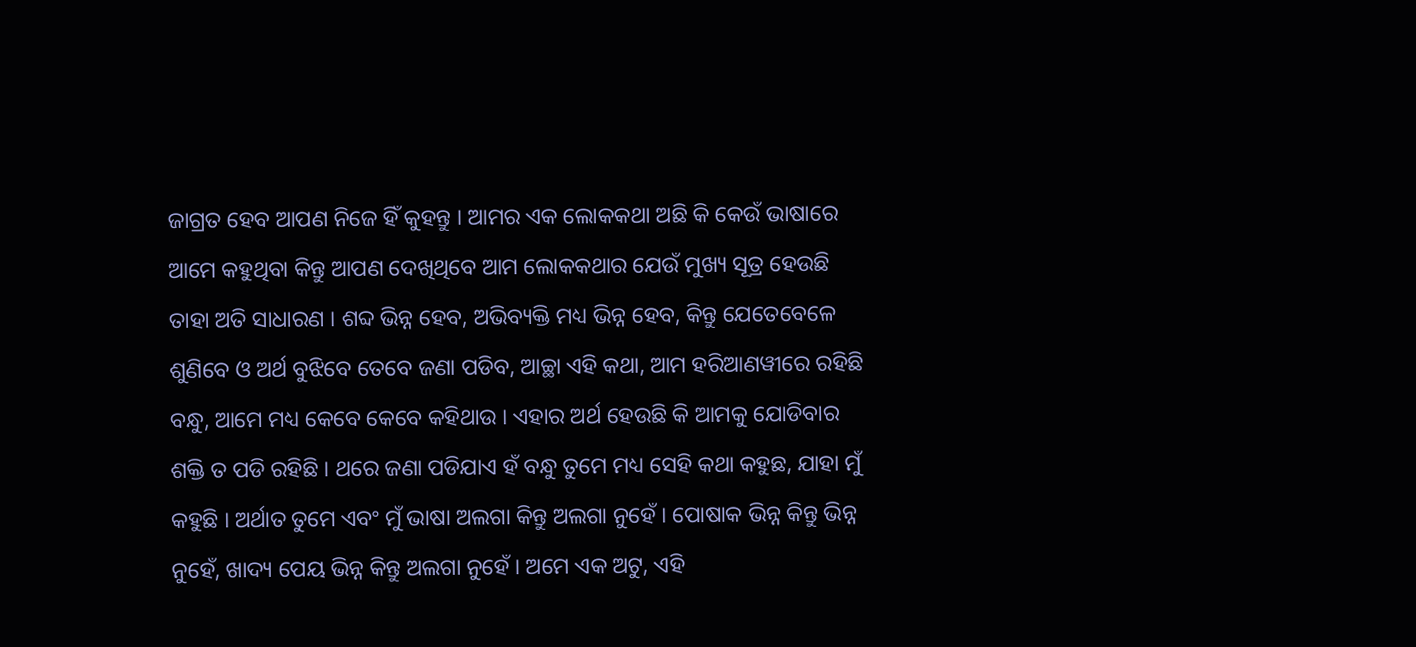ଜାଗ୍ରତ ହେବ ଆପଣ ନିଜେ ହିଁ କୁହନ୍ତୁ । ଆମର ଏକ ଲୋକକଥା ଅଛି କି କେଉଁ ଭାଷାରେ ଆମେ କହୁଥିବା କିନ୍ତୁ ଆପଣ ଦେଖିଥିବେ ଆମ ଲୋକକଥାର ଯେଉଁ ମୁଖ୍ୟ ସୂତ୍ର ହେଉଛି ତାହା ଅତି ସାଧାରଣ । ଶବ୍ଦ ଭିନ୍ନ ହେବ, ଅଭିବ୍ୟକ୍ତି ମଧ୍ୟ ଭିନ୍ନ ହେବ, କିନ୍ତୁ ଯେତେବେଳେ ଶୁଣିବେ ଓ ଅର୍ଥ ବୁଝିବେ ତେବେ ଜଣା ପଡିବ, ଆଚ୍ଛା ଏହି କଥା, ଆମ ହରିଆଣୱୀରେ ରହିଛି ବନ୍ଧୁ, ଆମେ ମଧ୍ୟ କେବେ କେବେ କହିଥାଉ । ଏହାର ଅର୍ଥ ହେଉଛି କି ଆମକୁ ଯୋଡିବାର ଶକ୍ତି ତ ପଡି ରହିଛି । ଥରେ ଜଣା ପଡିଯାଏ ହଁ ବନ୍ଧୁ ତୁମେ ମଧ୍ୟ ସେହି କଥା କହୁଛ, ଯାହା ମୁଁ କହୁଛି । ଅର୍ଥାତ ତୁମେ ଏବଂ ମୁଁ ଭାଷା ଅଲଗା କିନ୍ତୁ ଅଲଗା ନୁହେଁ । ପୋଷାକ ଭିନ୍ନ କିନ୍ତୁ ଭିନ୍ନ ନୁହେଁ, ଖାଦ୍ୟ ପେୟ ଭିନ୍ନ କିନ୍ତୁ ଅଲଗା ନୁହେଁ । ଅମେ ଏକ ଅଟୁ, ଏହି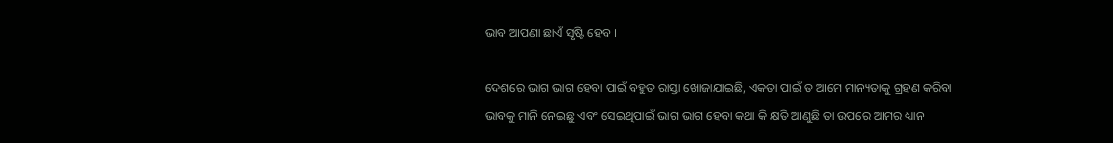ଭାବ ଆପଣା ଛାଏଁ ସୃଷ୍ଟି ହେବ ।

ଦେଶରେ ଭାଗ ଭାଗ ହେବା ପାଇଁ ବହୁତ ରାସ୍ତା ଖୋଜାଯାଇଛି, ଏକତା ପାଇଁ ତ ଆମେ ମାନ୍ୟତାକୁ ଗ୍ରହଣ କରିବା ଭାବକୁ ମାନି ନେଇଛୁ ଏବଂ ସେଇଥିପାଇଁ ଭାଗ ଭାଗ ହେବା କଥା କି କ୍ଷତି ଆଣୁଛି ତା ଉପରେ ଆମର ଧ୍ୟାନ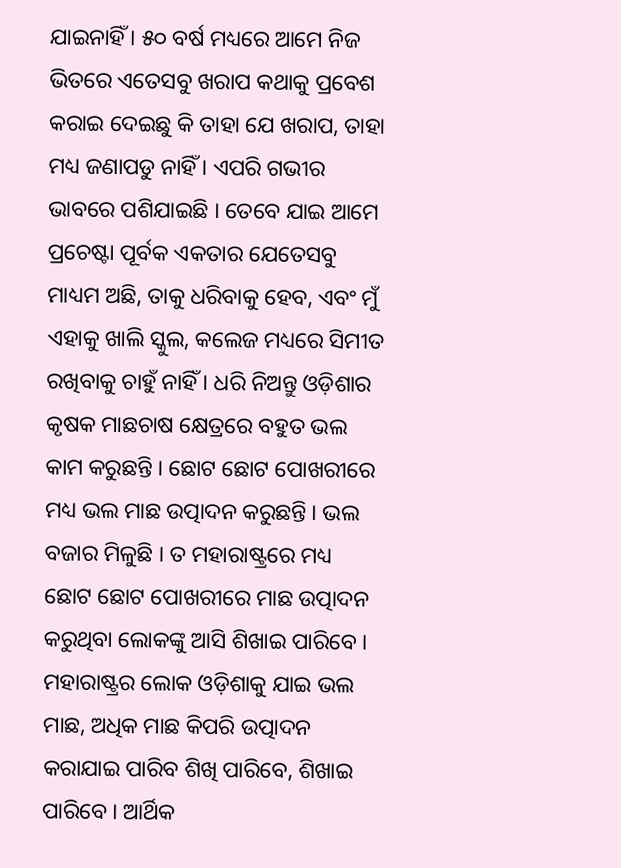ଯାଇନାହିଁ । ୫୦ ବର୍ଷ ମଧ୍ୟରେ ଆମେ ନିଜ ଭିତରେ ଏତେସବୁ ଖରାପ କଥାକୁ ପ୍ରବେଶ କରାଇ ଦେଇଛୁ କି ତାହା ଯେ ଖରାପ, ତାହା ମଧ୍ୟ ଜଣାପଡୁ ନାହିଁ । ଏପରି ଗଭୀର ଭାବରେ ପଶିଯାଇଛି । ତେବେ ଯାଇ ଆମେ ପ୍ରଚେଷ୍ଟା ପୂର୍ବକ ଏକତାର ଯେତେସବୁ ମାଧ୍ୟମ ଅଛି, ତାକୁ ଧରିବାକୁ ହେବ, ଏବଂ ମୁଁ ଏହାକୁ ଖାଲି ସ୍କୁଲ, କଲେଜ ମଧ୍ୟରେ ସିମୀତ ରଖିବାକୁ ଚାହୁଁ ନାହିଁ । ଧରି ନିଅନ୍ତୁ ଓଡ଼ିଶାର କୃଷକ ମାଛଚାଷ କ୍ଷେତ୍ରରେ ବହୁତ ଭଲ କାମ କରୁଛନ୍ତି । ଛୋଟ ଛୋଟ ପୋଖରୀରେ ମଧ୍ୟ ଭଲ ମାଛ ଉତ୍ପାଦନ କରୁଛନ୍ତି । ଭଲ ବଜାର ମିଳୁଛି । ତ ମହାରାଷ୍ଟ୍ରରେ ମଧ୍ୟ ଛୋଟ ଛୋଟ ପୋଖରୀରେ ମାଛ ଉତ୍ପାଦନ କରୁଥିବା ଲୋକଙ୍କୁ ଆସି ଶିଖାଇ ପାରିବେ । ମହାରାଷ୍ଟ୍ରର ଲୋକ ଓଡ଼ିଶାକୁ ଯାଇ ଭଲ ମାଛ, ଅଧିକ ମାଛ କିପରି ଉତ୍ପାଦନ କରାଯାଇ ପାରିବ ଶିଖି ପାରିବେ, ଶିଖାଇ ପାରିବେ । ଆର୍ଥିକ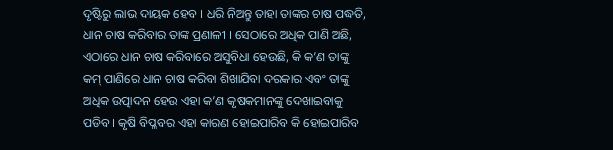ଦୃଷ୍ଟିରୁ ଲାଭ ଦାୟକ ହେବ । ଧରି ନିଅନ୍ତୁ ତାହା ତାଙ୍କର ଚାଷ ପଦ୍ଧତି, ଧାନ ଚାଷ କରିବାର ତାଙ୍କ ପ୍ରଣାଳୀ । ସେଠାରେ ଅଧିକ ପାଣି ଅଛି, ଏଠାରେ ଧାନ ଚାଷ କରିବାରେ ଅସୁବିଧା ହେଉଛି, କି କ’ଣ ତାଙ୍କୁ କମ୍ ପାଣିରେ ଧାନ ଚାଷ କରିବା ଶିଖାଯିବା ଦରକାର ଏବଂ ତାଙ୍କୁ ଅଧିକ ଉତ୍ପାଦନ ହେଉ ଏହା କ’ଣ କୃଷକମାନଙ୍କୁ ଦେଖାଇବାକୁ ପଡିବ । କୃଷି ବିପ୍ଳବର ଏହା କାରଣ ହୋଇପାରିବ କି ହୋଇପାରିବ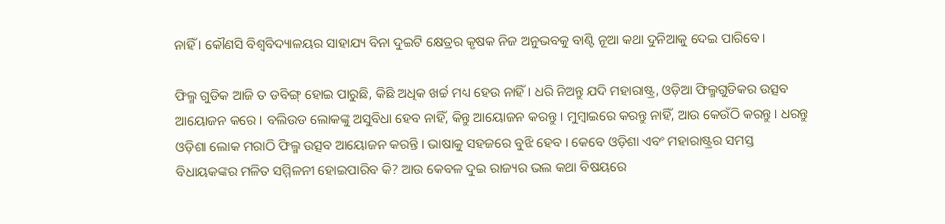ନାହିଁ । କୌଣସି ବିଶ୍ୱବିଦ୍ୟାଳୟର ସାହାଯ୍ୟ ବିନା ଦୁଇଟି କ୍ଷେତ୍ରର କୃଷକ ନିଜ ଅନୁଭବକୁ ବାଣ୍ଟି ନୂଆ କଥା ଦୁନିଆକୁ ଦେଇ ପାରିବେ ।

ଫିଲ୍ମ ଗୁଡିକ ଆଜି ତ ଡବିଙ୍ଗ୍ ହୋଇ ପାରୁଛି, କିଛି ଅଧିକ ଖର୍ଚ୍ଚ ମଧ୍ୟ ହେଉ ନାହିଁ । ଧରି ନିଅନ୍ତୁ ଯଦି ମହାରାଷ୍ଟ୍ର, ଓଡ଼ିଆ ଫିଲ୍ମଗୁଡିକର ଉତ୍ସବ ଆୟୋଜନ କରେ । ବଲିଉଡ ଲୋକଙ୍କୁ ଅସୁବିଧା ହେବ ନାହିଁ, କିନ୍ତୁ ଆୟୋଜନ କରନ୍ତୁ । ମୁମ୍ବାଇରେ କରନ୍ତୁ ନାହିଁ, ଆଉ କେଉଁଠି କରନ୍ତୁ । ଧରନ୍ତୁ ଓଡ଼ିଶା ଲୋକ ମରାଠି ଫିଲ୍ମ ଉତ୍ସବ ଆୟୋଜନ କରନ୍ତି । ଭାଷାକୁ ସହଜରେ ବୁଝି ହେବ । କେବେ ଓଡ଼ିଶା ଏବଂ ମହାରାଷ୍ଟ୍ରର ସମସ୍ତ ବିଧାୟକଙ୍କର ମଳିତ ସମ୍ମିଳନୀ ହୋଇପାରିବ କି? ଆଉ କେବଳ ଦୁଇ ରାଜ୍ୟର ଭଲ କଥା ବିଷୟରେ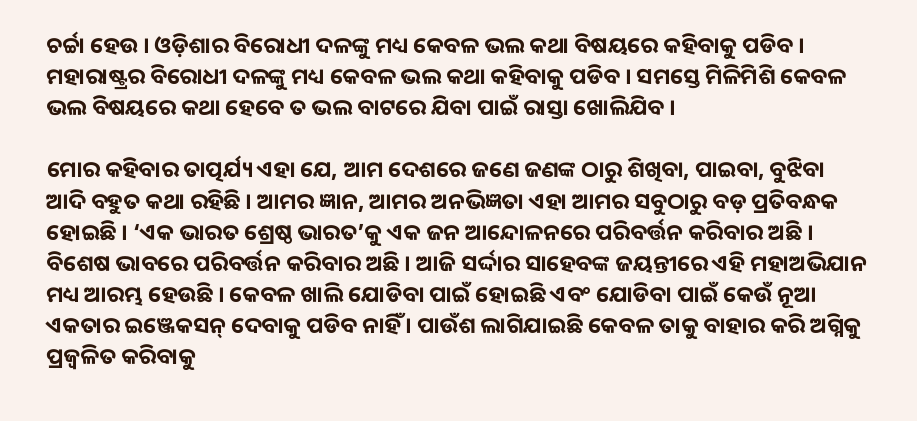ଚର୍ଚ୍ଚା ହେଉ । ଓଡ଼ିଶାର ବିରୋଧୀ ଦଳଙ୍କୁ ମଧ୍ୟ କେବଳ ଭଲ କଥା ବିଷୟରେ କହିବାକୁ ପଡିବ । ମହାରାଷ୍ଟ୍ରର ବିରୋଧୀ ଦଳଙ୍କୁ ମଧ୍ୟ କେବଳ ଭଲ କଥା କହିବାକୁ ପଡିବ । ସମସ୍ତେ ମିଳିମିଶି କେବଳ ଭଲ ବିଷୟରେ କଥା ହେବେ ତ ଭଲ ବାଟରେ ଯିବା ପାଇଁ ରାସ୍ତା ଖୋଲିଯିବ ।

ମୋର କହିବାର ତାତ୍ପର୍ଯ୍ୟ ଏହା ଯେ, ଆମ ଦେଶରେ ଜଣେ ଜଣଙ୍କ ଠାରୁ ଶିଖିବା, ପାଇବା, ବୁଝିବା ଆଦି ବହୁତ କଥା ରହିଛି । ଆମର ଜ୍ଞାନ, ଆମର ଅନଭିଜ୍ଞତା ଏହା ଆମର ସବୁଠାରୁ ବଡ଼ ପ୍ରତିବନ୍ଧକ ହୋଇଛି । ‘ଏକ ଭାରତ ଶ୍ରେଷ୍ଠ ଭାରତ’କୁ ଏକ ଜନ ଆନ୍ଦୋଳନରେ ପରିବର୍ତ୍ତନ କରିବାର ଅଛି । ବିଶେଷ ଭାବରେ ପରିବର୍ତ୍ତନ କରିବାର ଅଛି । ଆଜି ସର୍ଦ୍ଦାର ସାହେବଙ୍କ ଜୟନ୍ତୀରେ ଏହି ମହାଅଭିଯାନ ମଧ୍ୟ ଆରମ୍ଭ ହେଉଛି । କେବଳ ଖାଲି ଯୋଡିବା ପାଇଁ ହୋଇଛି ଏବଂ ଯୋଡିବା ପାଇଁ କେଉଁ ନୂଆ ଏକତାର ଇଞ୍ଜେକସନ୍ ଦେବାକୁ ପଡିବ ନାହିଁ । ପାଉଁଶ ଲାଗିଯାଇଛି କେବଳ ତାକୁ ବାହାର କରି ଅଗ୍ନିକୁ ପ୍ରଜ୍ୱଳିତ କରିବାକୁ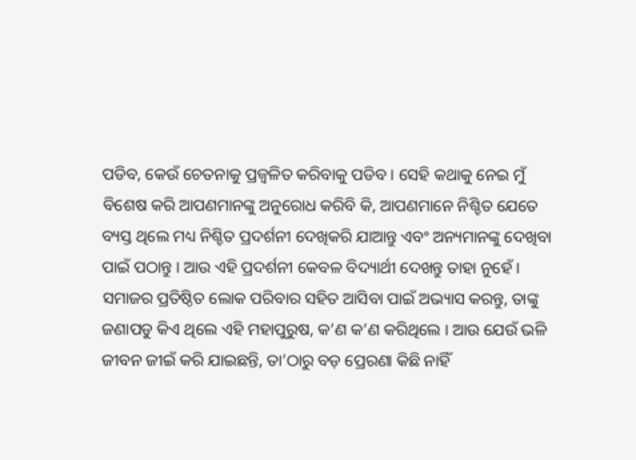ପଡିବ, କେଉଁ ଚେତନାକୁ ପ୍ରଜ୍ୱଳିତ କରିବାକୁ ପଡିବ । ସେହି କଥାକୁ ନେଇ ମୁଁ ବିଶେଷ କରି ଆପଣମାନଙ୍କୁ ଅନୁରୋଧ କରିବି କି, ଆପଣମାନେ ନିଶ୍ଚିତ ଯେତେ ବ୍ୟସ୍ତ ଥିଲେ ମଧ୍ୟ ନିଶ୍ଚିତ ପ୍ରଦର୍ଶନୀ ଦେଖିକରି ଯାଆନ୍ତୁ ଏବଂ ଅନ୍ୟମାନଙ୍କୁ ଦେଖିବା ପାଇଁ ପଠାନ୍ତୁ । ଆଉ ଏହି ପ୍ରଦର୍ଶନୀ କେବଳ ବିଦ୍ୟାର୍ଥୀ ଦେଖନ୍ତୁ ତାହା ନୁହେଁ । ସମାଜର ପ୍ରତିଷ୍ଠିତ ଲୋକ ପରିବାର ସହିତ ଆସିବା ପାଇଁ ଅଭ୍ୟାସ କରନ୍ତୁ, ତାଙ୍କୁ ଜଣାପଡୁ କିଏ ଥିଲେ ଏହି ମହାପୁରୁଷ, କ’ଣ କ’ଣ କରିଥିଲେ । ଆଉ ଯେଉଁ ଭଳି ଜୀବନ ଜୀଇଁ କରି ଯାଇଛନ୍ତି, ତା’ଠାରୁ ବଡ଼ ପ୍ରେରଣା କିଛି ନାହିଁ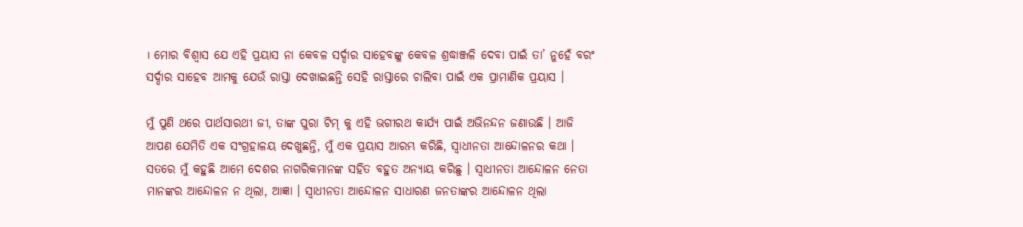। ମୋର ବିଶ୍ୱାସ ଯେ ଏହି ପ୍ରୟାସ ନା କେବଳ ସର୍ଦ୍ଦାର ସାହେବଙ୍କୁ କେବଳ ଶ୍ରଦ୍ଧାଞ୍ଜଳି ଦେବା ପାଇଁ ତା’ ନୁହେଁ ବରଂ ସର୍ଦ୍ଦାର ସାହେବ ଆମକୁ ଯେଉଁ ରାସ୍ତା ଦେଖାଇଛନ୍ତି ସେହି ରାସ୍ତାରେ ଚାଲିବା ପାଇଁ ଏକ ପ୍ରାମାଣିକ ପ୍ରୟାସ ।

ମୁଁ ପୁଣି ଥରେ ପାର୍ଥସାରଥୀ ଜୀ, ତାଙ୍କ ପୁରା ଟିମ୍ କୁ ଏହି ଭଗୀରଥ କାର୍ଯ୍ୟ ପାଇଁ ଅଭିନନ୍ଦନ ଜଣାଉଛି । ଆଜି ଆପଣ ଯେମିତି ଏକ ସଂଗ୍ରହାଳୟ ଦେଖୁଛନ୍ତି, ମୁଁ ଏକ ପ୍ରୟାସ ଆରମ୍ଭ କରିଛି, ସ୍ୱାଧୀନତା ଆନ୍ଦୋଳନର କଥା । ସତରେ ମୁଁ କହୁଛି ଆମେ ଦେଶର ନାଗରିକମାନଙ୍କ ସହିତ ବହୁତ ଅନ୍ୟାୟ କରିଛୁ । ସ୍ୱାଧୀନତା ଆନ୍ଦୋଳନ ନେତା ମାନଙ୍କର ଆନ୍ଦୋଳନ ନ ଥିଲା, ଆଜ୍ଞା । ସ୍ୱାଧୀନତା ଆନ୍ଦୋଳନ ସାଧାରଣ ଜନତାଙ୍କର ଆନ୍ଦୋଳନ ଥିଲା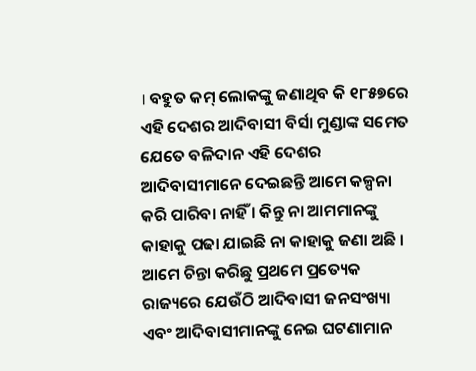। ବହୁତ କମ୍ ଲୋକଙ୍କୁ ଜଣାଥିବ କି ୧୮୫୭ରେ ଏହି ଦେଶର ଆଦିବାସୀ ବିର୍ସା ମୁଣ୍ଡାଙ୍କ ସମେତ ଯେତେ ବଳିଦାନ ଏହି ଦେଶର ଆଦିବାସୀମାନେ ଦେଇଛନ୍ତି ଆମେ କଳ୍ପନା କରି ପାରିବା ନାହିଁ । କିନ୍ତୁ ନା ଆମମାନଙ୍କୁ କାହାକୁ ପଢା ଯାଇଛି ନା କାହାକୁ ଜଣା ଅଛି । ଆମେ ଚିନ୍ତା କରିଛୁ ପ୍ରଥମେ ପ୍ରତ୍ୟେକ ରାଜ୍ୟରେ ଯେଉଁଠି ଆଦିବାସୀ ଜନସଂଖ୍ୟା ଏବଂ ଆଦିବାସୀମାନଙ୍କୁ ନେଇ ଘଟଣାମାନ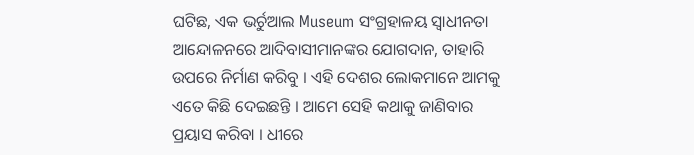ଘଟିଛ, ଏକ ଭର୍ଚୁଆଲ Museum ସଂଗ୍ରହାଳୟ ସ୍ୱାଧୀନତା ଆନ୍ଦୋଳନରେ ଆଦିବାସୀମାନଙ୍କର ଯୋଗଦାନ, ତାହାରି ଉପରେ ନିର୍ମାଣ କରିବୁ । ଏହି ଦେଶର ଲୋକମାନେ ଆମକୁ ଏତେ କିଛି ଦେଇଛନ୍ତି । ଆମେ ସେହି କଥାକୁ ଜାଣିବାର ପ୍ରୟାସ କରିବା । ଧୀରେ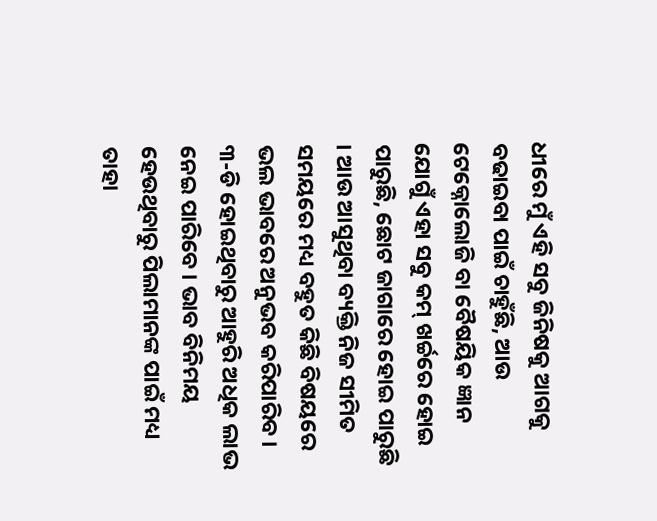ଧୀରେ ମୁଁ ଏହି ସବୁ ଜିନିଷକୁ ଆଗକୁ ବଢାଇବା ପାଇଁ ଚାହୁଁଛି, ଆଉ ଟେକ୍ନୋଲୋଜି ବା ବୈଷୟିକ ଜ୍ଞାନ ଯୋଗୁଁ ଏହା ସବୁ କମ୍ ଖର୍ଚ୍ଚରେ ହୋଇ ପାରୁଛି, ଛୋଟ ଜାଗାରେ ହୋଇ ପାରୁଛି । ଆଉ ଆସୁଥିବା ବ୍ୟକ୍ତି ନିଜ ସୀମିତ ସମୟରେ ମଧ୍ୟ ବହୁତ କିଛି ବିଷୟରେ ଭଲ ଭାବରେ ଅନୁଭବ କରିପାରିବ । ୩-ଡି ହୋଇଥିବାରୁ ଆହୁରି ଅଧିକ ଲାଭ ନେଇ ପାରିବେ । ଭାବ ବିନିମୟ ହେଉଥିବାରୁ ପିଲାମାନଙ୍କ ପାଇଁ ମଧ୍ୟ ତାହା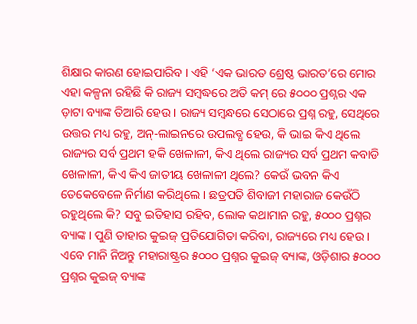ଶିକ୍ଷାର କାରଣ ହୋଇପାରିବ । ଏହି ‘ଏକ ଭାରତ ଶ୍ରେଷ୍ଠ ଭାରତ’ରେ ମୋର ଏହା କଳ୍ପନା ରହିଛି କି ରାଜ୍ୟ ସମ୍ବଦ୍ଧରେ ଅତି କମ୍ ରେ ୫୦୦୦ ପ୍ରଶ୍ନର ଏକ ଡ଼ାଟା ବ୍ୟାଙ୍କ ତିଆରି ହେଉ । ରାଜ୍ୟ ସମ୍ବନ୍ଧରେ ସେଠାରେ ପ୍ରଶ୍ନ ରହୁ, ସେଥିରେ ଉତ୍ତର ମଧ୍ୟ ରହୁ, ଅନ୍-ଲାଇନରେ ଉପଲବ୍ଧ ହେଉ, କି ଭାଇ କିଏ ଥିଲେ ରାଜ୍ୟର ସର୍ବ ପ୍ରଥମ ହକି ଖେଳାଳୀ, କିଏ ଥିଲେ ରାଜ୍ୟର ସର୍ବ ପ୍ରଥମ କବାଡି ଖେଳାଳୀ, କିଏ କିଏ ଜାତୀୟ ଖେଳାଳୀ ଥିଲେ? କେଉଁ ଭବନ କିଏ ତେକେବେଳେ ନିର୍ମାଣ କରିଥିଲେ । ଛତ୍ରପତି ଶିବାଜୀ ମହାରାଜ କେଉଁଠି ରହୁଥିଲେ କି? ସବୁ ଇତିହାସ ରହିବ, ଲୋକ କଥାମାନ ରହୁ, ୫୦୦୦ ପ୍ରଶ୍ନର ବ୍ୟାଙ୍କ । ପୁଣି ତାହାର କୁଇଜ୍ ପ୍ରତିଯୋଗିତା କରିବା, ରାଜ୍ୟରେ ମଧ୍ୟ ହେଉ । ଏବେ ମାନି ନିଅନ୍ତୁ ମହାରାଷ୍ଟ୍ରର ୫୦୦୦ ପ୍ରଶ୍ନର କୁଇଜ୍ ବ୍ୟାଙ୍କ, ଓଡ଼ିଶାର ୫୦୦୦ ପ୍ରଶ୍ନର କୁଇଜ୍ ବ୍ୟାଙ୍କ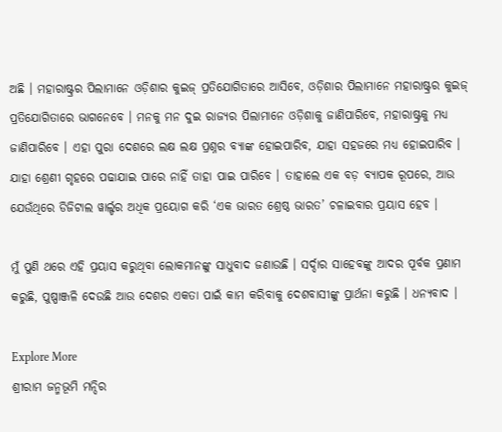ଅଛି । ମହାରାଷ୍ଟ୍ରର ପିଲାମାନେ ଓଡ଼ିଶାର କୁଇଜ୍ ପ୍ରତିଯୋଗିତାରେ ଆସିବେ, ଓଡ଼ିଶାର ପିଲାମାନେ ମହାରାଷ୍ଟ୍ରର କୁଇଜ୍ ପ୍ରତିଯୋଗିତାରେ ଭାଗନେବେ । ମନକୁ ମନ ଦୁଇ ରାଜ୍ୟର ପିଲାମାନେ ଓଡ଼ିଶାକୁ ଜାଣିପାରିବେ, ମହାରାଷ୍ଟ୍ରକୁ ମଧ୍ୟ ଜାଣିପାରିବେ । ଏହା ପୁରା ଦେଶରେ ଲକ୍ଷ ଲକ୍ଷ ପ୍ରଶ୍ନର ବ୍ୟାଙ୍କ ହୋଇପାରିବ, ଯାହା ସହଜରେ ମଧ୍ୟ ହୋଇପାରିବ । ଯାହା ଶ୍ରେଣୀ ଗୃହରେ ପଢାଯାଇ ପାରେ ନାହିଁ ତାହା ପାଇ ପାରିବେ । ତାହାଲେ ଏକ ବଡ଼ ବ୍ୟାପକ ରୂପରେ, ଆଉ ଯେଉଁଥିରେ ଡିଜିଟାଲ ୱାର୍ଲ୍ଡର ଅଧିକ ପ୍ରୟୋଗ କରି ‘ଏକ ଭାରତ ଶ୍ରେଷ୍ଠ ଭାରତ’ ଚଳାଇବାର ପ୍ରୟାସ ହେବ ।

ମୁଁ ପୁଣି ଥରେ ଏହି ପ୍ରୟାସ କରୁଥିବା ଲୋକମାନଙ୍କୁ ସାଧୁବାଦ ଜଣାଉଛି । ସର୍ଦ୍ଦାର ସାହେବଙ୍କୁ ଆଦର ପୂର୍ବକ ପ୍ରଣାମ କରୁଛି, ପୁଷ୍ପାଞ୍ଜଳି ଦେଉଛି ଆଉ ଦେଶର ଏକତା ପାଇଁ କାମ କରିବାକୁ ଦେଶବାସୀଙ୍କୁ ପ୍ରାର୍ଥନା କରୁଛି । ଧନ୍ୟବାଦ ।

Explore More
ଶ୍ରୀରାମ ଜନ୍ମଭୂମି ମନ୍ଦିର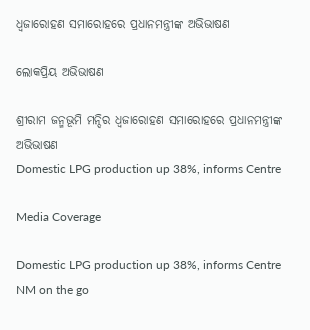ଧ୍ଵଜାରୋହଣ ସମାରୋହରେ ପ୍ରଧାନମନ୍ତ୍ରୀଙ୍କ ଅଭିଭାଷଣ

ଲୋକପ୍ରିୟ ଅଭିଭାଷଣ

ଶ୍ରୀରାମ ଜନ୍ମଭୂମି ମନ୍ଦିର ଧ୍ଵଜାରୋହଣ ସମାରୋହରେ ପ୍ରଧାନମନ୍ତ୍ରୀଙ୍କ ଅଭିଭାଷଣ
Domestic LPG production up 38%, informs Centre

Media Coverage

Domestic LPG production up 38%, informs Centre
NM on the go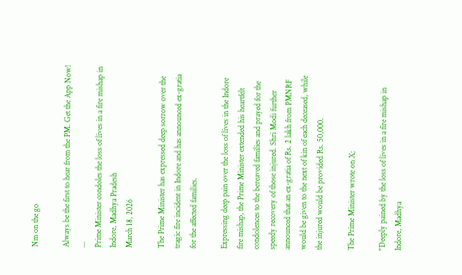Nm on the go

Always be the first to hear from the PM. Get the App Now!
...
Prime Minister condoles the loss of lives in a fire mishap in Indore, Madhya Pradesh
March 18, 2026

The Prime Minister has expressed deep sorrow over the tragic fire incident in Indore and has announced ex-gratia for the affected families.

Expressing deep pain over the loss of lives in the Indore fire mishap, the Prime Minister extended his heartfelt condolences to the bereaved families and prayed for the speedy recovery of those injured. Shri Modi further announced that an ex-gratia of Rs. 2 lakh from PMNRF would be given to the next of kin of each deceased, while the injured would be provided Rs. 50,000.

The Prime Minister wrote on X;

"Deeply pained by the loss of lives in a fire mishap in Indore, Madhya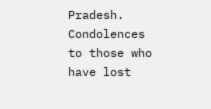Pradesh. Condolences to those who have lost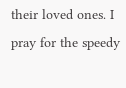their loved ones. I pray for the speedy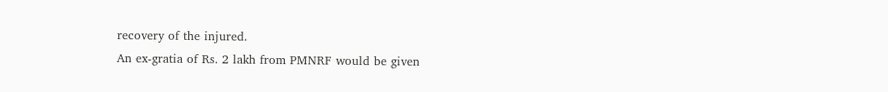recovery of the injured.
An ex-gratia of Rs. 2 lakh from PMNRF would be given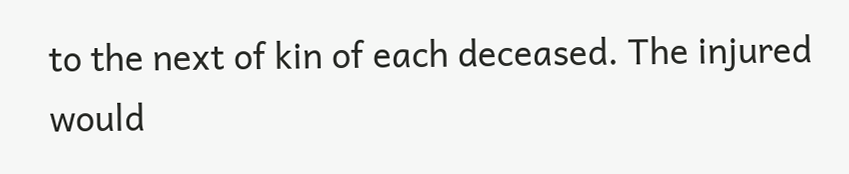to the next of kin of each deceased. The injured would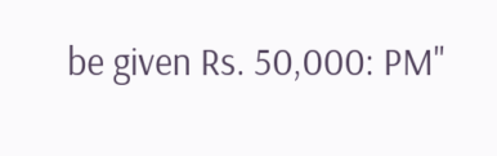be given Rs. 50,000: PM"